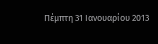Πέμπτη 31 Ιανουαρίου 2013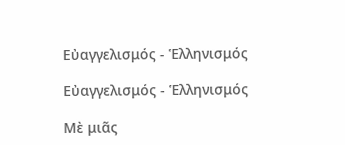Εὐαγγελισμός - Ἑλληνισμός

Εὐαγγελισμός - Ἑλληνισμός

Μὲ μιᾶς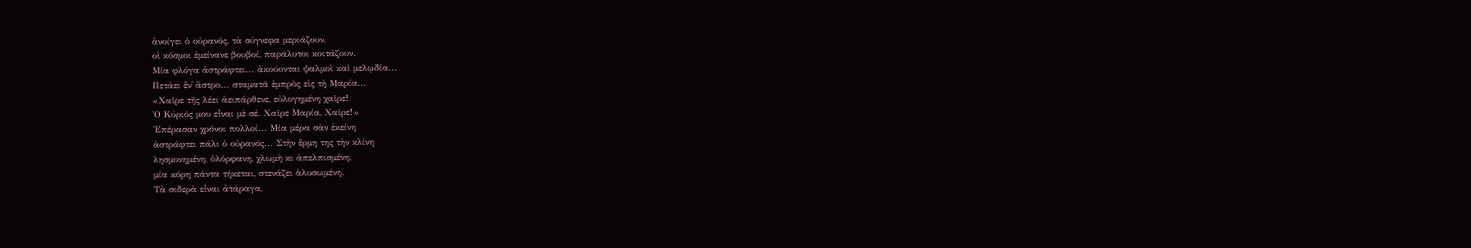ἀνοίγει ὁ οὐρανός, τὰ σύγνεφα μεριάζουν,
οἱ κόσμοι ἐμείνανε βουβοί, παράλυτοι κοιτάζουν.
Μία φλόγα ἀστράφτει... ἀκούονται ψαλμοὶ καὶ μελῳδία...
Πετάει ἕν᾿ ἄστρο... σταματᾶ ἐμπρὸς εἰς τὴ Μαρία...
«Χαῖρε τῆς λέει ἀειπάρθενε, εὐλογημένη χαῖρε!
Ὁ Κύριός μου εἶναι μὲ σέ. Χαῖρε Μαρία, Χαῖρε!»
Ἐπέρασαν χρόνοι πολλοί... Μία μέρα σὰν ἐκείνη
ἀστράφτει πάλι ὁ οὐρανός... Στὴν ἔρμη της τὴν κλίνη
λησμονημένη, ὁλόρφανη, χλωμὴ κι ἀπελπισμένη,
μία κόρη πάντα τήκεται, στενάζει ἁλυσωμένη.
Τὰ σιδερὰ εἶναι ἀτάραγα,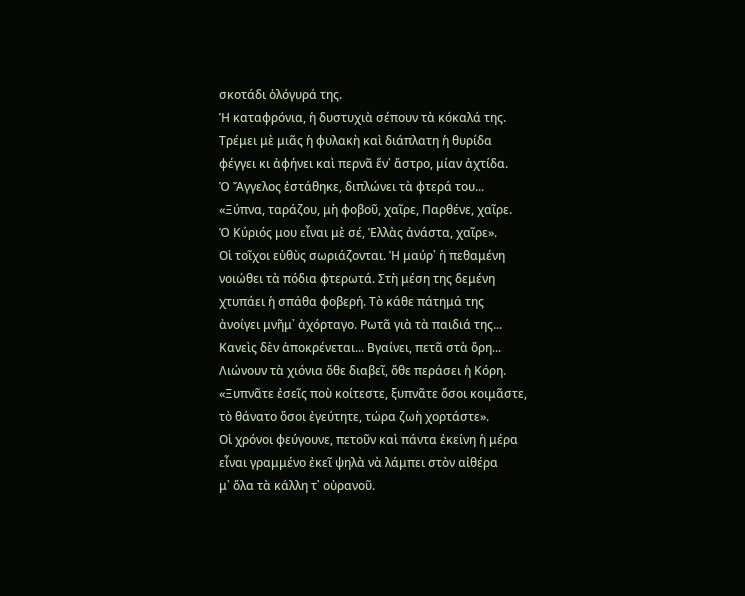σκοτάδι ὁλόγυρά της.
Ἡ καταφρόνια, ἡ δυστυχιὰ σέπουν τὰ κόκαλά της.
Τρέμει μὲ μιᾶς ἡ φυλακὴ καὶ διάπλατη ἡ θυρίδα
φέγγει κι ἀφήνει καὶ περνᾶ ἕν᾿ ἄστρο, μίαν ἀχτίδα.
Ὁ Ἄγγελος ἐστάθηκε, διπλώνει τὰ φτερά του...
«Ξύπνα, ταράζου, μὴ φοβοῦ, χαῖρε, Παρθένε, χαῖρε.
Ὁ Κύριός μου εἶναι μὲ σέ, Ἑλλὰς ἀνάστα, χαῖρε».
Οἱ τοῖχοι εὐθὺς σωριάζονται. Ἡ μαύρ᾿ ἡ πεθαμένη
νοιώθει τὰ πόδια φτερωτά. Στὴ μέση της δεμένη
χτυπάει ἡ σπάθα φοβερή. Τὸ κάθε πάτημά της
ἀνοίγει μνῆμ᾿ ἀχόρταγο. Ρωτᾶ γιὰ τὰ παιδιά της...
Κανεὶς δὲν ἀποκρένεται... Βγαίνει, πετᾶ στὰ ὄρη...
Λιώνουν τὰ χιόνια ὅθε διαβεῖ, ὅθε περάσει ἡ Κόρη.
«Ξυπνᾶτε ἐσεῖς ποὺ κοίτεστε, ξυπνᾶτε ὅσοι κοιμᾶστε,
τὸ θάνατο ὅσοι ἐγεύτητε, τώρα ζωὴ χορτάστε».
Οἱ χρόνοι φεύγουνε, πετοῦν καὶ πάντα ἐκείνη ἡ μέρα
εἶναι γραμμένο ἐκεῖ ψηλὰ νὰ λάμπει στὸν αἰθέρα
μ᾿ ὅλα τὰ κάλλη τ᾿ οὐρανοῦ.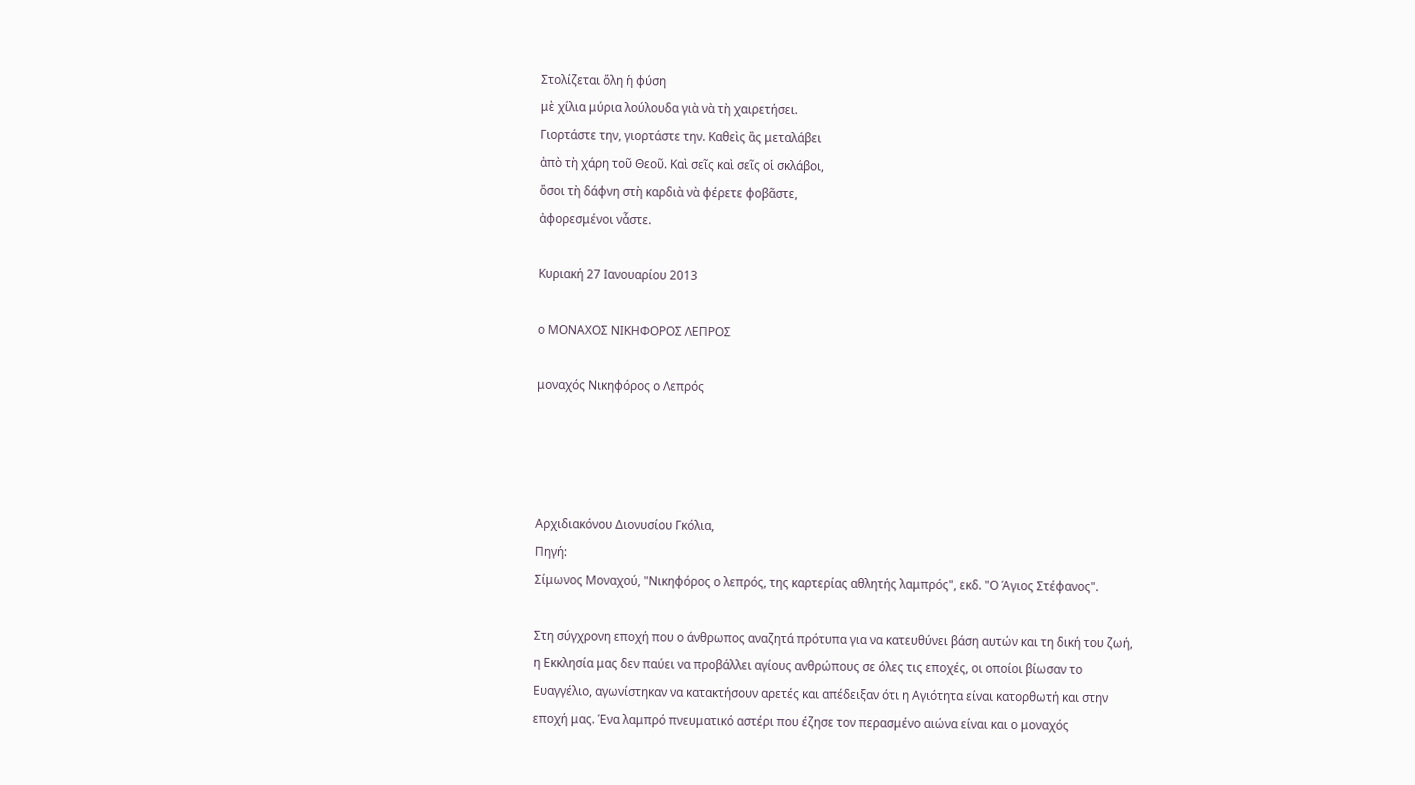Στολίζεται ὅλη ἡ φύση
μὲ χίλια μύρια λούλουδα γιὰ νὰ τὴ χαιρετήσει.
Γιορτάστε την, γιορτάστε την. Καθεὶς ἂς μεταλάβει
ἀπὸ τὴ χάρη τοῦ Θεοῦ. Καὶ σεῖς καὶ σεῖς οἱ σκλάβοι,
ὅσοι τὴ δάφνη στὴ καρδιὰ νὰ φέρετε φοβᾶστε,
ἀφορεσμένοι νἆστε.

Κυριακή 27 Ιανουαρίου 2013

ο ΜΟΝΑΧΟΣ ΝΙΚΗΦΟΡΟΣ ΛΕΠΡΟΣ

μοναχός Νικηφόρος ο Λεπρός




Αρχιδιακόνου Διονυσίου Γκόλια,
Πηγή:
Σίμωνος Μοναχού, "Νικηφόρος ο λεπρός, της καρτερίας αθλητής λαμπρός", εκδ. "Ο Άγιος Στέφανος".

Στη σύγχρονη εποχή που ο άνθρωπος αναζητά πρότυπα για να κατευθύνει βάση αυτών και τη δική του ζωή, η Εκκλησία μας δεν παύει να προβάλλει αγίους ανθρώπους σε όλες τις εποχές, οι οποίοι βίωσαν το Ευαγγέλιο, αγωνίστηκαν να κατακτήσουν αρετές και απέδειξαν ότι η Αγιότητα είναι κατορθωτή και στην εποχή μας. Ένα λαμπρό πνευματικό αστέρι που έζησε τον περασμένο αιώνα είναι και ο μοναχός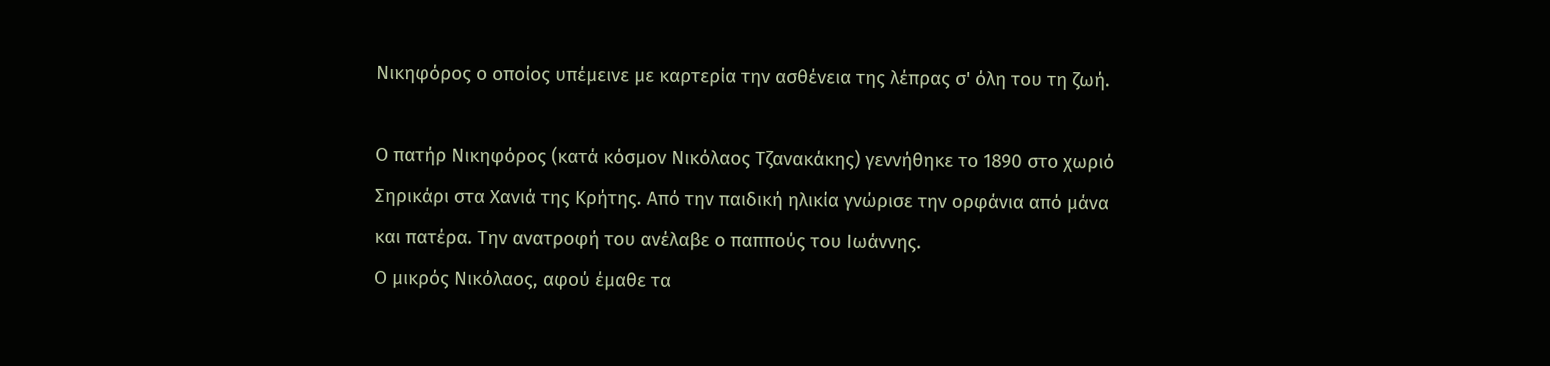Νικηφόρος ο οποίος υπέμεινε με καρτερία την ασθένεια της λέπρας σ' όλη του τη ζωή.

Ο πατήρ Νικηφόρος (κατά κόσμον Νικόλαος Τζανακάκης) γεννήθηκε το 1890 στο χωριό Σηρικάρι στα Χανιά της Κρήτης. Από την παιδική ηλικία γνώρισε την ορφάνια από μάνα και πατέρα. Την ανατροφή του ανέλαβε ο παππούς του Ιωάννης.
Ο μικρός Νικόλαος, αφού έμαθε τα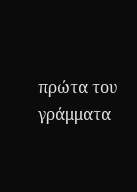πρώτα του γράμματα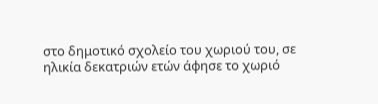στο δημοτικό σχολείο του χωριού του, σε ηλικία δεκατριών ετών άφησε το χωριό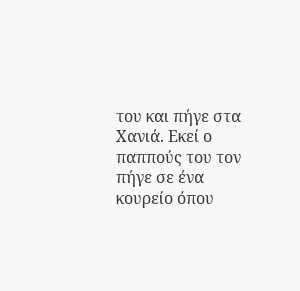του και πήγε στα Χανιά. Εκεί ο παππούς του τον πήγε σε ένα κουρείο όπου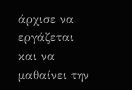άρχισε να εργάζεται και να μαθαίνει την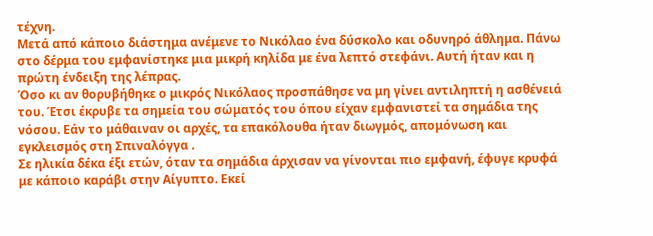τέχνη.
Μετά από κάποιο διάστημα ανέμενε το Νικόλαο ένα δύσκολο και οδυνηρό άθλημα. Πάνω στο δέρμα του εμφανίστηκε μια μικρή κηλίδα με ένα λεπτό στεφάνι. Αυτή ήταν και η πρώτη ένδειξη της λέπρας.
Όσο κι αν θορυβήθηκε ο μικρός Νικόλαος προσπάθησε να μη γίνει αντιληπτή η ασθένειά του. Έτσι έκρυβε τα σημεία του σώματός του όπου είχαν εμφανιστεί τα σημάδια της νόσου. Εάν το μάθαιναν οι αρχές, τα επακόλουθα ήταν διωγμός, απομόνωση και εγκλεισμός στη Σπιναλόγγα .
Σε ηλικία δέκα έξι ετών, όταν τα σημάδια άρχισαν να γίνονται πιο εμφανή, έφυγε κρυφά με κάποιο καράβι στην Αίγυπτο. Εκεί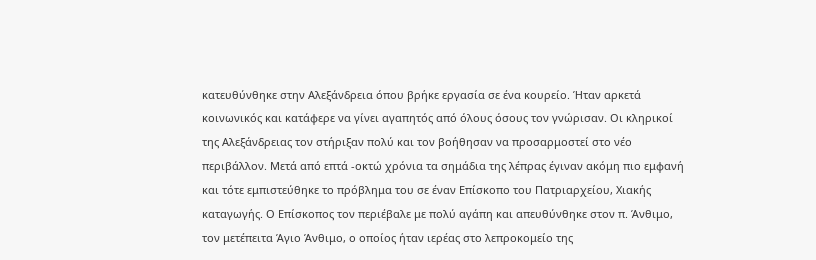κατευθύνθηκε στην Αλεξάνδρεια όπου βρήκε εργασία σε ένα κουρείο. Ήταν αρκετά κοινωνικός και κατάφερε να γίνει αγαπητός από όλους όσους τον γνώρισαν. Οι κληρικοί της Αλεξάνδρειας τον στήριξαν πολύ και τον βοήθησαν να προσαρμοστεί στο νέο περιβάλλον. Μετά από επτά -οκτώ χρόνια τα σημάδια της λέπρας έγιναν ακόμη πιο εμφανή και τότε εμπιστεύθηκε το πρόβλημα του σε έναν Επίσκοπο του Πατριαρχείου, Χιακής καταγωγής. Ο Επίσκοπος τον περιέβαλε με πολύ αγάπη και απευθύνθηκε στον π. Άνθιμο, τον μετέπειτα Άγιο Άνθιμο, ο οποίος ήταν ιερέας στο λεπροκομείο της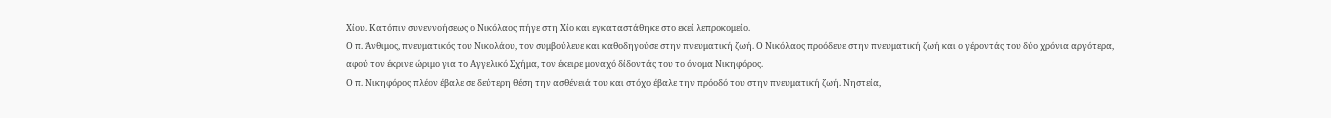Χίου. Κατόπιν συνεννοήσεως ο Νικόλαος πήγε στη Χίο και εγκαταστάθηκε στο εκεί λεπροκομείο.
Ο π. Άνθιμος, πνευματικός του Νικολάου, τον συμβούλευε και καθοδηγούσε στην πνευματική ζωή. Ο Νικόλαος προόδευε στην πνευματική ζωή και ο γέροντάς του δύο χρόνια αργότερα, αφού τον έκρινε ώριμο για το Αγγελικό Σχήμα, τον έκειρε μοναχό δίδοντάς του το όνομα Νικηφόρος.
Ο π. Νικηφόρος πλέον έβαλε σε δεύτερη θέση την ασθένειά του και στόχο έβαλε την πρόοδό του στην πνευματική ζωή. Νηστεία,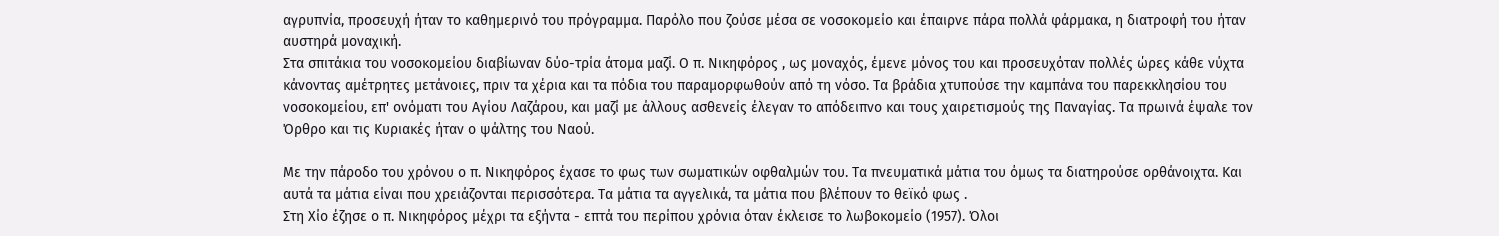αγρυπνία, προσευχή ήταν το καθημερινό του πρόγραμμα. Παρόλο που ζούσε μέσα σε νοσοκομείο και έπαιρνε πάρα πολλά φάρμακα, η διατροφή του ήταν αυστηρά μοναχική.
Στα σπιτάκια του νοσοκομείου διαβίωναν δύο-τρία άτομα μαζί. Ο π. Νικηφόρος , ως μοναχός, έμενε μόνος του και προσευχόταν πολλές ώρες κάθε νύχτα κάνοντας αμέτρητες μετάνοιες, πριν τα χέρια και τα πόδια του παραμορφωθούν από τη νόσο. Τα βράδια χτυπούσε την καμπάνα του παρεκκλησίου του νοσοκομείου, επ' ονόματι του Αγίου Λαζάρου, και μαζί με άλλους ασθενείς έλεγαν το απόδειπνο και τους χαιρετισμούς της Παναγίας. Τα πρωινά έψαλε τον Όρθρο και τις Κυριακές ήταν ο ψάλτης του Ναού.

Με την πάροδο του χρόνου ο π. Νικηφόρος έχασε το φως των σωματικών οφθαλμών του. Τα πνευματικά μάτια του όμως τα διατηρούσε ορθάνοιχτα. Και αυτά τα μάτια είναι που χρειάζονται περισσότερα. Τα μάτια τα αγγελικά, τα μάτια που βλέπουν το θεϊκό φως .
Στη Χίο έζησε ο π. Νικηφόρος μέχρι τα εξήντα - επτά του περίπου χρόνια όταν έκλεισε το λωβοκομείο (1957). Όλοι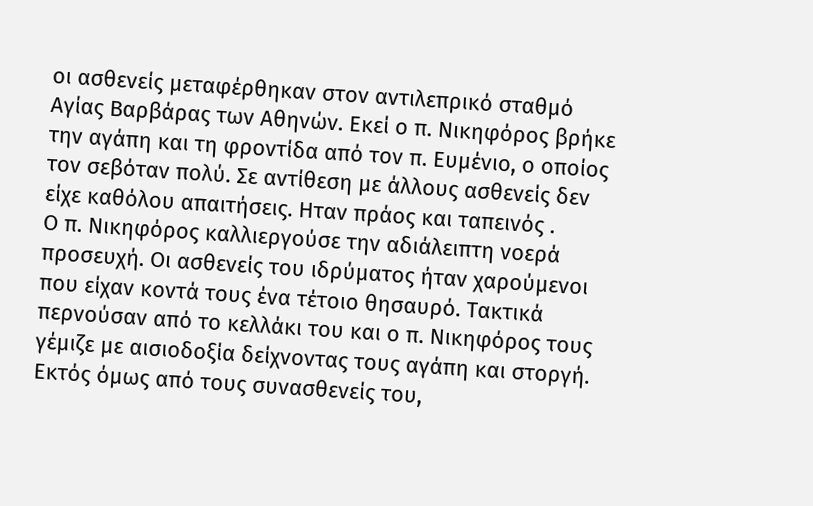οι ασθενείς μεταφέρθηκαν στον αντιλεπρικό σταθμό Αγίας Βαρβάρας των Αθηνών. Εκεί ο π. Νικηφόρος βρήκε την αγάπη και τη φροντίδα από τον π. Ευμένιο, ο οποίος τον σεβόταν πολύ. Σε αντίθεση με άλλους ασθενείς δεν είχε καθόλου απαιτήσεις. Ηταν πράος και ταπεινός .
Ο π. Νικηφόρος καλλιεργούσε την αδιάλειπτη νοερά προσευχή. Οι ασθενείς του ιδρύματος ήταν χαρούμενοι που είχαν κοντά τους ένα τέτοιο θησαυρό. Τακτικά περνούσαν από το κελλάκι του και ο π. Νικηφόρος τους γέμιζε με αισιοδοξία δείχνοντας τους αγάπη και στοργή. Εκτός όμως από τους συνασθενείς του,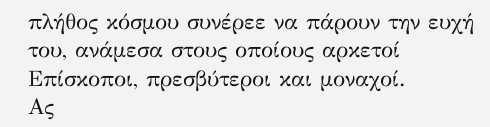πλήθος κόσμου συνέρεε να πάρουν την ευχή του, ανάμεσα στους οποίους αρκετοί Επίσκοποι, πρεσβύτεροι και μοναχοί.
Ας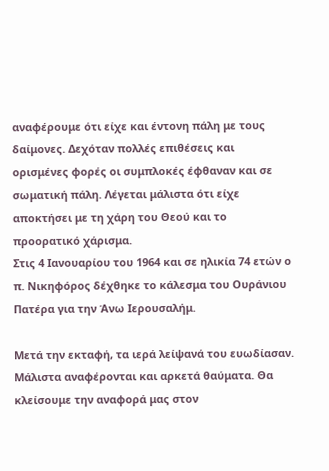αναφέρουμε ότι είχε και έντονη πάλη με τους δαίμονες. Δεχόταν πολλές επιθέσεις και ορισμένες φορές οι συμπλοκές έφθαναν και σε σωματική πάλη. Λέγεται μάλιστα ότι είχε αποκτήσει με τη χάρη του Θεού και το προορατικό χάρισμα.
Στις 4 Ιανουαρίου του 1964 και σε ηλικία 74 ετών ο π. Νικηφόρος δέχθηκε το κάλεσμα του Ουράνιου Πατέρα για την Άνω Ιερουσαλήμ.

Μετά την εκταφή, τα ιερά λείψανά του ευωδίασαν. Μάλιστα αναφέρονται και αρκετά θαύματα. Θα κλείσουμε την αναφορά μας στον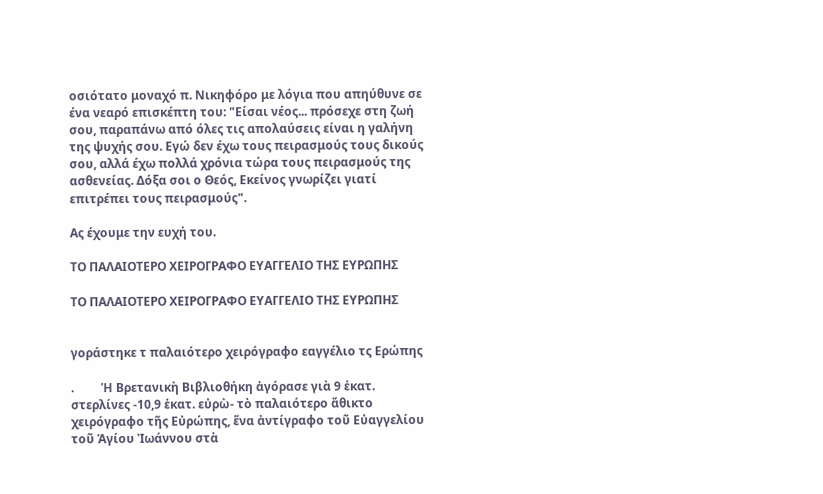οσιότατο μοναχό π. Νικηφόρο με λόγια που απηύθυνε σε ένα νεαρό επισκέπτη του: "Είσαι νέος... πρόσεχε στη ζωή σου, παραπάνω από όλες τις απολαύσεις είναι η γαλήνη της ψυχής σου. Εγώ δεν έχω τους πειρασμούς τους δικούς σου, αλλά έχω πολλά χρόνια τώρα τους πειρασμούς της ασθενείας. Δόξα σοι ο Θεός, Εκείνος γνωρίζει γιατί επιτρέπει τους πειρασμούς".

Ας έχουμε την ευχή του.

ΤΟ ΠΑΛΑΙΟΤΕΡΟ ΧΕΙΡΟΓΡΑΦΟ ΕΥΑΓΓΕΛΙΟ ΤΗΣ ΕΥΡΩΠΗΣ

ΤΟ ΠΑΛΑΙΟΤΕΡΟ ΧΕΙΡΟΓΡΑΦΟ ΕΥΑΓΓΕΛΙΟ ΤΗΣ ΕΥΡΩΠΗΣ


γοράστηκε τ παλαιότερο χειρόγραφο εαγγέλιο τς Ερώπης

.         Ἡ Βρετανικὴ Βιβλιοθήκη ἀγόρασε γιὰ 9 ἑκατ. στερλίνες -10,9 ἑκατ. εὐρὼ- τὸ παλαιότερο ἄθικτο χειρόγραφο τῆς Εὐρώπης, ἕνα ἀντίγραφο τοῦ Εὐαγγελίου τοῦ Ἁγίου Ἰωάννου στὰ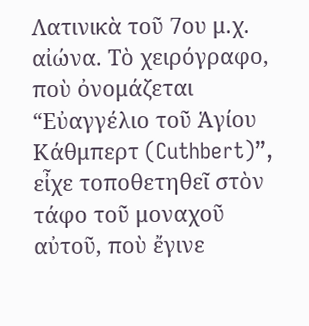Λατινικὰ τοῦ 7ου μ.χ. αἰώνα. Τὸ χειρόγραφο, ποὺ ὀνομάζεται “Εὐαγγέλιο τοῦ Ἁγίου Κάθμπερτ (Cuthbert)”, εἶχε τοποθετηθεῖ στὸν τάφο τοῦ μοναχοῦ αὐτοῦ, ποὺ ἔγινε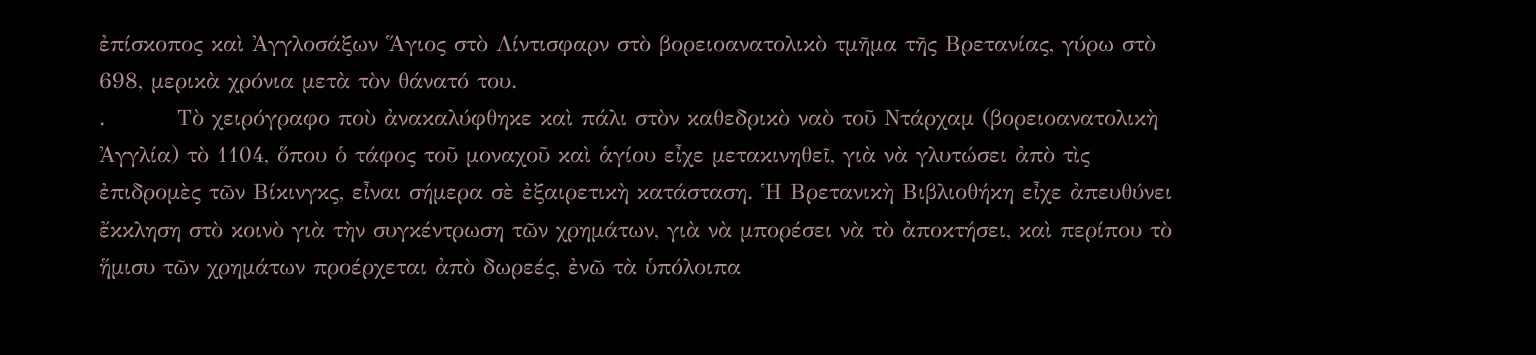ἐπίσκοπος καὶ Ἀγγλοσάξων Ἅγιος στὸ Λίντισφαρν στὸ βορειοανατολικὸ τμῆμα τῆς Βρετανίας, γύρω στὸ 698, μερικὰ χρόνια μετὰ τὸν θάνατό του.
.         Τὸ χειρόγραφο ποὺ ἀνακαλύφθηκε καὶ πάλι στὸν καθεδρικὸ ναὸ τοῦ Ντάρχαμ (βορειοανατολικὴ Ἀγγλία) τὸ 1104, ὅπου ὁ τάφος τοῦ μοναχοῦ καὶ ἁγίου εἶχε μετακινηθεῖ, γιὰ νὰ γλυτώσει ἀπὸ τὶς ἐπιδρομὲς τῶν Βίκινγκς, εἶναι σήμερα σὲ ἐξαιρετικὴ κατάσταση. Ἡ Βρετανικὴ Βιβλιοθήκη εἶχε ἀπευθύνει ἔκκληση στὸ κοινὸ γιὰ τὴν συγκέντρωση τῶν χρημάτων, γιὰ νὰ μπορέσει νὰ τὸ ἀποκτήσει, καὶ περίπου τὸ ἥμισυ τῶν χρημάτων προέρχεται ἀπὸ δωρεές, ἐνῶ τὰ ὑπόλοιπα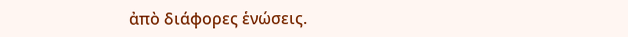ἀπὸ διάφορες ἑνώσεις.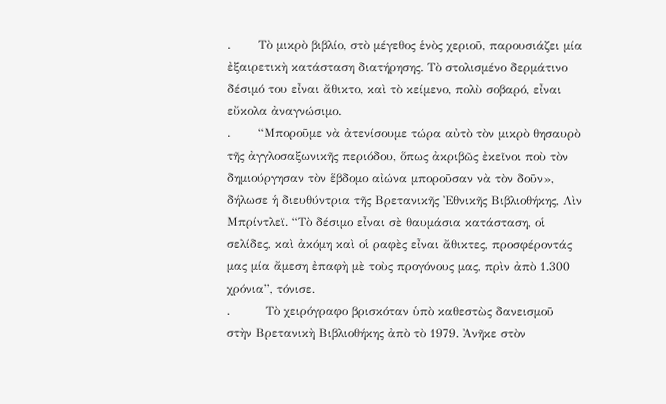.       Τὸ μικρὸ βιβλίο, στὸ μέγεθος ἑνὸς χεριοῦ, παρουσιάζει μία ἐξαιρετικὴ κατάσταση διατήρησης. Τὸ στολισμένο δερμάτινο δέσιμό του εἶναι ἄθικτο, καὶ τὸ κείμενο, πολὺ σοβαρό, εἶναι εὔκολα ἀναγνώσιμο.
.       “Μποροῦμε νὰ ἀτενίσουμε τώρα αὐτὸ τὸν μικρὸ θησαυρὸ τῆς ἀγγλοσαξωνικῆς περιόδου, ὅπως ἀκριβῶς ἐκεῖνοι ποὺ τὸν δημιούργησαν τὸν ἕβδομο αἰώνα μποροῦσαν νὰ τὸν δοῦν», δήλωσε ἡ διευθύντρια τῆς Βρετανικῆς Ἐθνικῆς Βιβλιοθήκης, Λὶν Μπρίντλεϊ. “Τὸ δέσιμο εἶναι σὲ θαυμάσια κατάσταση, οἱ σελίδες, καὶ ἀκόμη καὶ οἱ ραφὲς εἶναι ἄθικτες, προσφέροντάς μας μία ἄμεση ἐπαφὴ μὲ τοὺς προγόνους μας, πρὶν ἀπὸ 1.300 χρόνια”, τόνισε.
.         Τὸ χειρόγραφο βρισκόταν ὑπὸ καθεστὼς δανεισμοῦ στὴν Βρετανικὴ Βιβλιοθήκης ἀπὸ τὸ 1979. Ἀνῆκε στὸν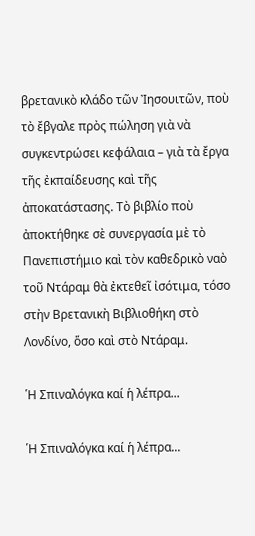βρετανικὸ κλάδο τῶν Ἰησουιτῶν, ποὺ τὸ ἔβγαλε πρὸς πώληση γιὰ νὰ συγκεντρώσει κεφάλαια – γιὰ τὰ ἔργα τῆς ἐκπαίδευσης καὶ τῆς ἀποκατάστασης. Τὸ βιβλίο ποὺ ἀποκτήθηκε σὲ συνεργασία μὲ τὸ Πανεπιστήμιο καὶ τὸν καθεδρικὸ ναὸ τοῦ Ντάραμ θὰ ἐκτεθεῖ ἰσότιμα, τόσο στὴν Βρετανικὴ Βιβλιοθήκη στὸ Λονδίνο, ὅσο καὶ στὸ Ντάραμ.

῾Η Σπιναλόγκα καί ἡ λέπρα...

῾Η Σπιναλόγκα καί ἡ λέπρα...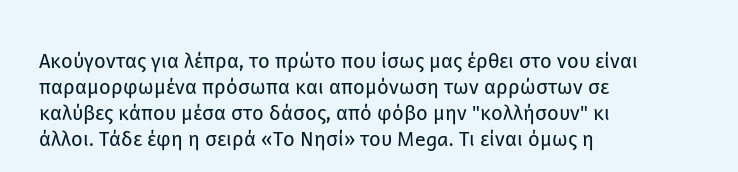Ακούγοντας για λέπρα, το πρώτο που ίσως μας έρθει στο νου είναι παραμορφωμένα πρόσωπα και απομόνωση των αρρώστων σε καλύβες κάπου μέσα στο δάσος, από φόβο μην "κολλήσουν" κι άλλοι. Τάδε έφη η σειρά «Το Νησί» του Mega. Τι είναι όμως η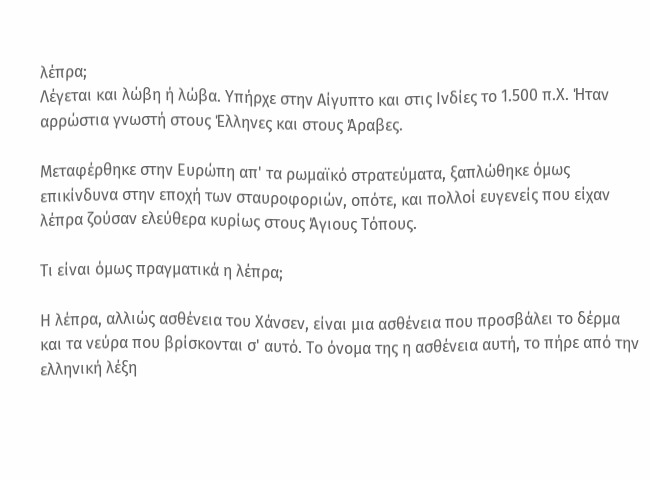λέπρα;
Λέγεται και λώβη ή λώβα. Υπήρχε στην Αίγυπτο και στις Ινδίες το 1.500 π.Χ. Ήταν αρρώστια γνωστή στους Έλληνες και στους Άραβες.

Μεταφέρθηκε στην Ευρώπη απ' τα ρωμαϊκό στρατεύματα, ξαπλώθηκε όμως επικίνδυνα στην εποχή των σταυροφοριών, οπότε, και πολλοί ευγενείς που είχαν λέπρα ζούσαν ελεύθερα κυρίως στους Άγιους Τόπους.

Τι είναι όμως πραγματικά η λέπρα;

Η λέπρα, αλλιώς ασθένεια του Χάνσεν, είναι μια ασθένεια που προσβάλει το δέρμα και τα νεύρα που βρίσκονται σ' αυτό. Το όνομα της η ασθένεια αυτή, το πήρε από την ελληνική λέξη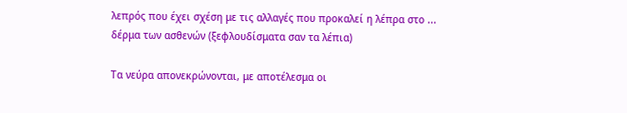λεπρός που έχει σχέση με τις αλλαγές που προκαλεί η λέπρα στο ...
δέρμα των ασθενών (ξεφλουδίσματα σαν τα λέπια)

Τα νεύρα απονεκρώνονται, με αποτέλεσμα οι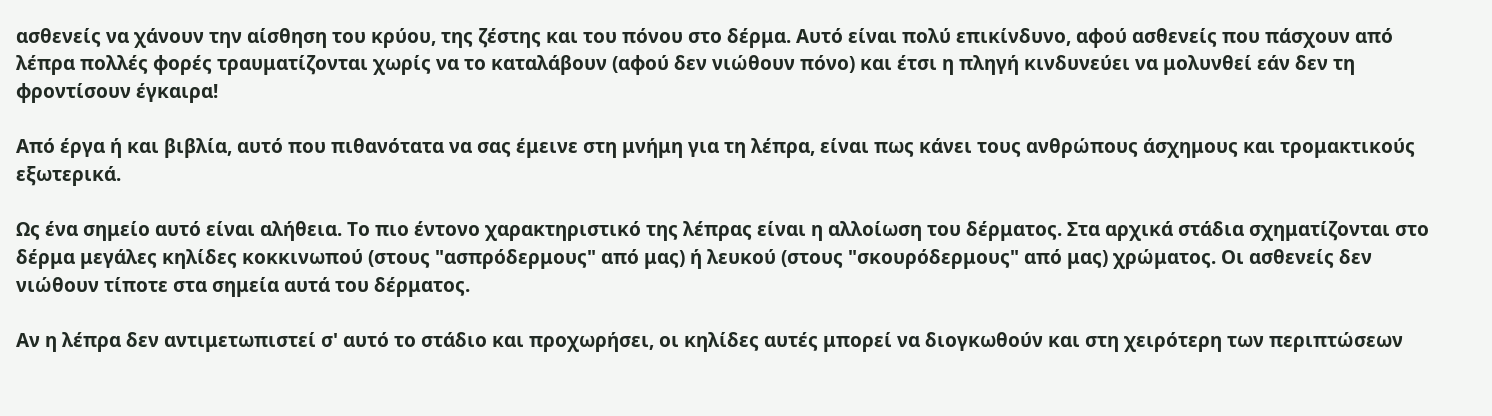ασθενείς να χάνουν την αίσθηση του κρύου, της ζέστης και του πόνου στο δέρμα. Αυτό είναι πολύ επικίνδυνο, αφού ασθενείς που πάσχουν από λέπρα πολλές φορές τραυματίζονται χωρίς να το καταλάβουν (αφού δεν νιώθουν πόνο) και έτσι η πληγή κινδυνεύει να μολυνθεί εάν δεν τη φροντίσουν έγκαιρα!

Από έργα ή και βιβλία, αυτό που πιθανότατα να σας έμεινε στη μνήμη για τη λέπρα, είναι πως κάνει τους ανθρώπους άσχημους και τρομακτικούς εξωτερικά.

Ως ένα σημείο αυτό είναι αλήθεια. Το πιο έντονο χαρακτηριστικό της λέπρας είναι η αλλοίωση του δέρματος. Στα αρχικά στάδια σχηματίζονται στο δέρμα μεγάλες κηλίδες κοκκινωπού (στους "ασπρόδερμους" από μας) ή λευκού (στους "σκουρόδερμους" από μας) χρώματος. Οι ασθενείς δεν νιώθουν τίποτε στα σημεία αυτά του δέρματος.

Αν η λέπρα δεν αντιμετωπιστεί σ' αυτό το στάδιο και προχωρήσει, οι κηλίδες αυτές μπορεί να διογκωθούν και στη χειρότερη των περιπτώσεων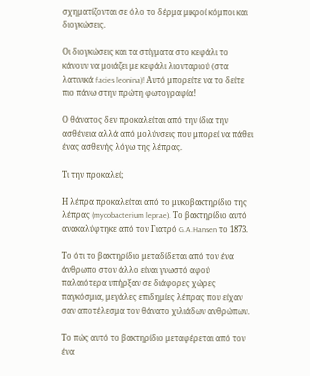σχηματίζονται σε όλο το δέρμα μικρoί κόμποι και διογκώσεις.

Οι διογκώσεις και τα στίγματα στο κεφάλι το κάνουν να μοιάζει με κεφάλι λιονταριού (στα λατινικά facies leonina)! Αυτό μπορείτε να το δείτε πιο πάνω στην πρώτη φωτογραφία!

Ο θάνατος δεν προκαλείται από την ίδια την ασθένεια αλλά από μολύνσεις που μπορεί να πάθει ένας ασθενής λόγω της λέπρας.

Τι την προκαλεί;

Η λέπρα προκαλείται από το μυκοβακτηρίδιο της λέπρας (mycobacterium leprae). Το βακτηρίδιο αυτό ανακαλύφτηκε από τον Γιατρό G.A.Hansen το 1873.

Το ότι το βακτηρίδιο μεταδίδεται από τον ένα άνθρωπο στον άλλο είναι γνωστό αφού παλαιότερα υπήρξαν σε διάφορες χώρες παγκόσμια, μεγάλες επιδημίες λέπρας που είχαν σαν αποτέλεσμα τον θάνατο χιλιάδων ανθρώπων.

Το πώς αυτό το βακτηρίδιο μεταφέρεται από τον ένα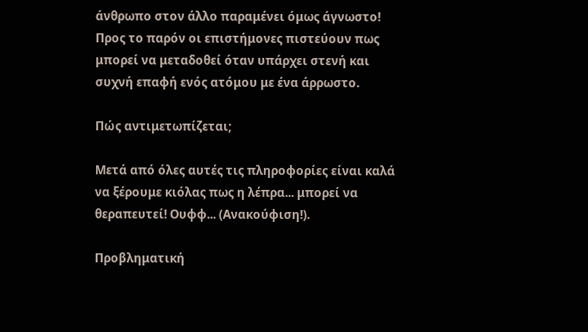άνθρωπο στον άλλο παραμένει όμως άγνωστο! Προς το παρόν οι επιστήμονες πιστεύουν πως μπορεί να μεταδοθεί όταν υπάρχει στενή και συχνή επαφή ενός ατόμου με ένα άρρωστο.

Πώς αντιμετωπίζεται;

Μετά από όλες αυτές τις πληροφορίες είναι καλά να ξέρουμε κιόλας πως η λέπρα... μπορεί να θεραπευτεί! Ουφφ... (Ανακούφιση!).

Προβληματική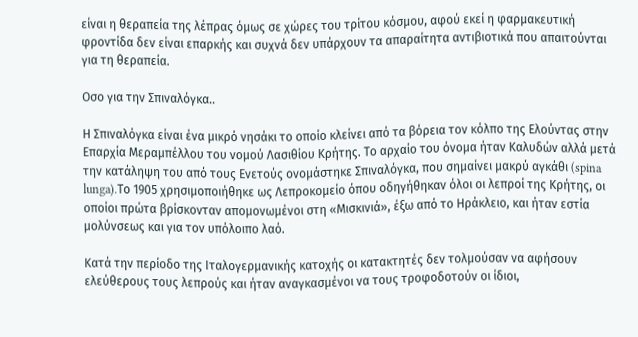είναι η θεραπεία της λέπρας όμως σε χώρες του τρίτου κόσμου, αφού εκεί η φαρμακευτική φροντίδα δεν είναι επαρκής και συχνά δεν υπάρχουν τα απαραίτητα αντιβιοτικά που απαιτούνται για τη θεραπεία.

Οσο για την Σπιναλόγκα..

Η Σπιναλόγκα είναι ένα μικρό νησάκι το οποίο κλείνει από τα βόρεια τον κόλπο της Ελούντας στην Επαρχία Μεραμπέλλου του νομού Λασιθίου Κρήτης. Το αρχαίο του όνομα ήταν Καλυδών αλλά μετά την κατάληψη του από τους Ενετούς ονομάστηκε Σπιναλόγκα, που σημαίνει μακρύ αγκάθι (spina lunga).Το 1905 χρησιμοποιήθηκε ως Λεπροκομείο όπου οδηγήθηκαν όλοι οι λεπροί της Κρήτης, οι οποίοι πρώτα βρίσκονταν απομονωμένοι στη «Μισκινιά», έξω από το Ηράκλειο, και ήταν εστία μολύνσεως και για τον υπόλοιπο λαό.

Κατά την περίοδο της Ιταλογερμανικής κατοχής οι κατακτητές δεν τολμούσαν να αφήσουν ελεύθερους τους λεπρούς και ήταν αναγκασμένοι να τους τροφοδοτούν οι ίδιοι,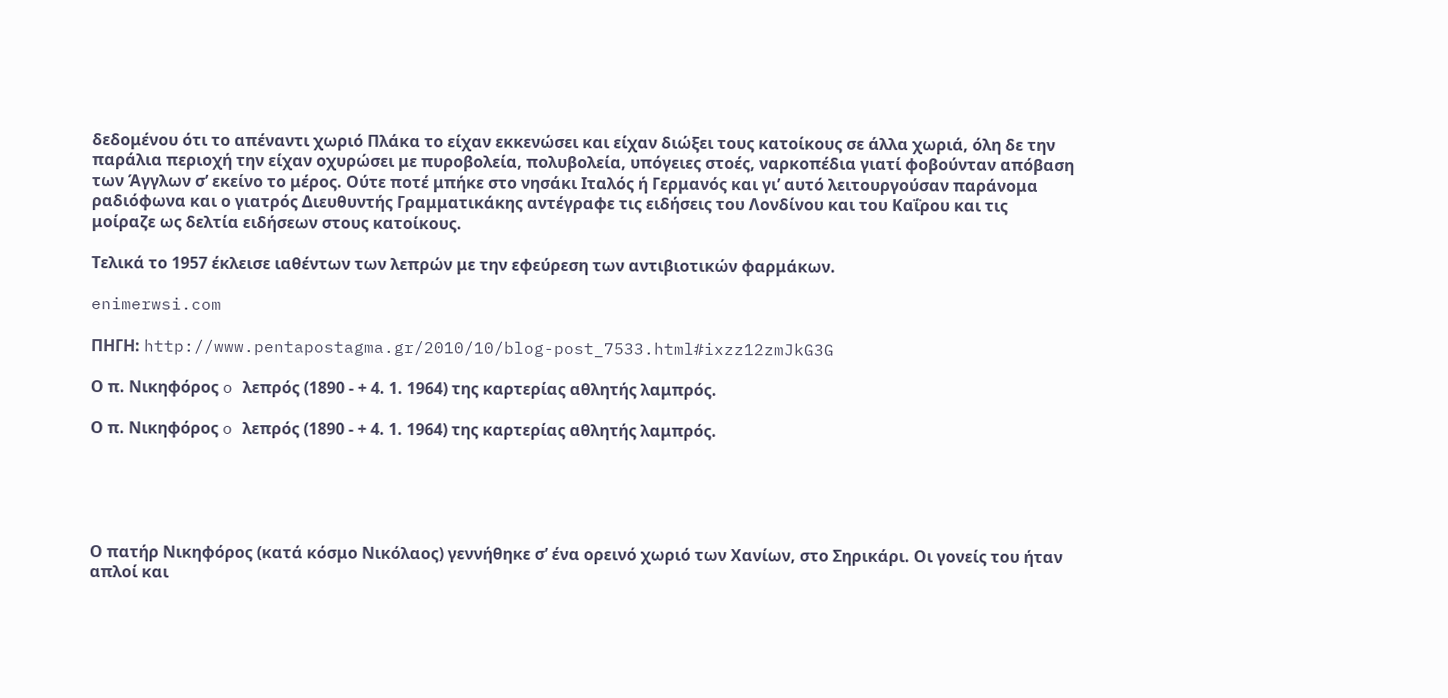δεδομένου ότι το απέναντι χωριό Πλάκα το είχαν εκκενώσει και είχαν διώξει τους κατοίκους σε άλλα χωριά, όλη δε την παράλια περιοχή την είχαν οχυρώσει με πυροβολεία, πολυβολεία, υπόγειες στοές, ναρκοπέδια γιατί φοβούνταν απόβαση των Άγγλων σ’ εκείνο το μέρος. Ούτε ποτέ μπήκε στο νησάκι Ιταλός ή Γερμανός και γι’ αυτό λειτουργούσαν παράνομα ραδιόφωνα και ο γιατρός Διευθυντής Γραμματικάκης αντέγραφε τις ειδήσεις του Λονδίνου και του Καΐρου και τις μοίραζε ως δελτία ειδήσεων στους κατοίκους.

Τελικά το 1957 έκλεισε ιαθέντων των λεπρών με την εφεύρεση των αντιβιοτικών φαρμάκων.

enimerwsi.com

ΠΗΓΗ: http://www.pentapostagma.gr/2010/10/blog-post_7533.html#ixzz12zmJkG3G

Ο π. Νικηφόρος o λεπρός (1890 - + 4. 1. 1964) της καρτερίας αθλητής λαμπρός.

Ο π. Νικηφόρος o λεπρός (1890 - + 4. 1. 1964) της καρτερίας αθλητής λαμπρός.





Ο πατήρ Νικηφόρος (κατά κόσμο Νικόλαος) γεννήθηκε σ’ ένα ορεινό χωριό των Χανίων, στο Σηρικάρι. Οι γονείς του ήταν απλοί και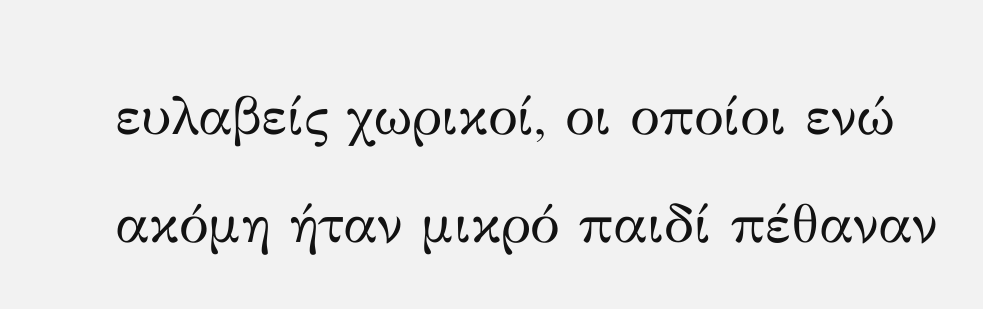ευλαβείς χωρικοί, οι οποίοι ενώ ακόμη ήταν μικρό παιδί πέθαναν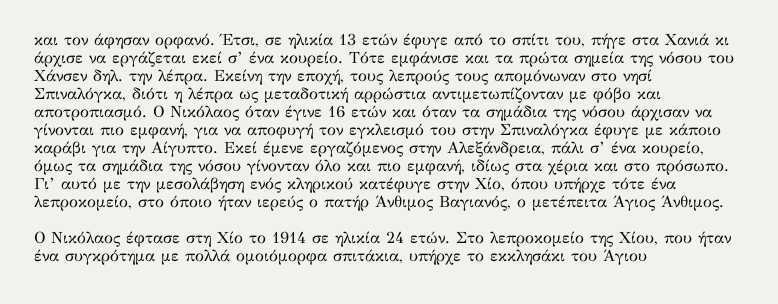και τον άφησαν ορφανό. Έτσι, σε ηλικία 13 ετών έφυγε από το σπίτι του, πήγε στα Χανιά κι άρχισε να εργάζεται εκεί σ’ ένα κουρείο. Τότε εμφάνισε και τα πρώτα σημεία της νόσου του Χάνσεν δηλ. την λέπρα. Εκείνη την εποχή, τους λεπρούς τους απομόνωναν στο νησί Σπιναλόγκα, διότι η λέπρα ως μεταδοτική αρρώστια αντιμετωπίζονταν με φόβο και αποτροπιασμό. Ο Νικόλαος όταν έγινε 16 ετών και όταν τα σημάδια της νόσου άρχισαν να γίνονται πιο εμφανή, για να αποφυγή τον εγκλεισμό του στην Σπιναλόγκα έφυγε με κάποιο καράβι για την Αίγυπτο. Εκεί έμενε εργαζόμενος στην Αλεξάνδρεια, πάλι σ’ ένα κουρείο, όμως τα σημάδια της νόσου γίνονταν όλο και πιο εμφανή, ιδίως στα χέρια και στο πρόσωπο. Γι’ αυτό με την μεσολάβηση ενός κληρικού κατέφυγε στην Χίο, όπου υπήρχε τότε ένα λεπροκομείο, στο όποιο ήταν ιερεύς ο πατήρ Άνθιμος Βαγιανός, ο μετέπειτα Άγιος Άνθιμος.

Ο Νικόλαος έφτασε στη Χίο το 1914 σε ηλικία 24 ετών. Στο λεπροκομείο της Χίου, που ήταν ένα συγκρότημα με πολλά ομοιόμορφα σπιτάκια, υπήρχε το εκκλησάκι του Άγιου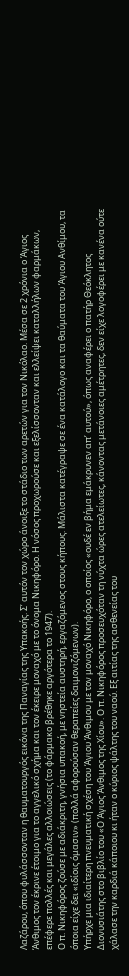Λαζάρου, όπου φυλάσσονταν η θαυματουργός εικόνα της Παναγίας της Υπακοής. Σ’ αυτόν τον χώρο άνοιξε το στάδιο των αρετών για τον Νικόλαο. Μέσα σε 2 χρόνια ο Άγιος Άνθιμος τον έκρινε έτοιμο για το αγγελικό σχήμα και τον έκειρε μοναχό με το όνομα Νικηφόρο. Η νόσος προχωρούσε και εξελίσσονταν και ελλείψει καταλλήλων φαρμάκων, επέφερε πολλές και μεγάλες αλλοιώσεις (το φάρμακο βρέθηκε αργότερα το 1947).
Ο π. Νικηφόρος ζούσε με αδιάκριτη, γνήσια υπακοή, με νηστεία αυστηρή, εργαζόμενος στους κήπους. Μάλιστα κατέγραψε σε ένα κατάλογο και τα θαύματα του Άγιου Ανθίμου, τα όποια είχε δει «ιδίοις όμασιν» (πολλά αφορούσαν θεραπείες δαιμονιζόμενων).
Υπήρχε μια ιδιαίτερη πνευματική σχέση του Άγιου Άνθιμου με τον μοναχό Νικηφόρο, ο οποίος «ουδέ εν βήμα εμάκρυνεν απ’ αυτού», όπως αναφέρει ο πατήρ Θεόκλητος Διονυσιάτης στο βιβλίο του «Ο Άγιος Άνθιμος της Χίου». Ο π. Νικηφόρος προσευχόταν τη νύχτα ώρες ατελείωτες, κάνοντας μετάνοιες αμέτρητες, δεν είχε λογοφέρει με κανένα ούτε χάλασε την καρδιά κάποιου κι ήταν ο κύριος ψάλτης του ναού. Εξ αιτίας της ασθενείας του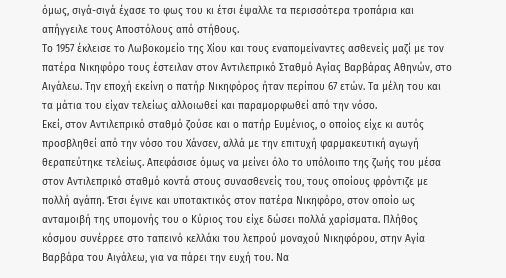όμως, σιγά-σιγά έχασε το φως του κι έτσι έψαλλε τα περισσότερα τροπάρια και απήγγειλε τους Αποστόλους από στήθους.
Το 1957 έκλεισε το Λωβοκομείο της Χίου και τους εναπομείναντες ασθενείς μαζί με τον πατέρα Νικηφόρο τους έστειλαν στον Αντιλεπρικό Σταθμό Αγίας Βαρβάρας Αθηνών, στο Αιγάλεω. Την εποχή εκείνη ο πατήρ Νικηφόρος ήταν περίπου 67 ετών. Τα μέλη του και τα μάτια του είχαν τελείως αλλοιωθεί και παραμορφωθεί από την νόσο.
Εκεί, στον Αντιλεπρικό σταθμό ζούσε και ο πατήρ Ευμένιος, ο οποίος είχε κι αυτός  προσβληθεί από την νόσο του Χάνσεν, αλλά με την επιτυχή φαρμακευτική αγωγή θεραπεύτηκε τελείως. Απεφάσισε όμως να μείνει όλο το υπόλοιπο της ζωής του μέσα στον Αντιλεπρικό σταθμό κοντά στους συνασθενείς του, τους οποίους φρόντιζε με πολλή αγάπη. Έτσι έγινε και υποτακτικός στον πατέρα Νικηφόρο, στον οποίο ως ανταμοιβή της υπομονής του ο Κύριος του είχε δώσει πολλά χαρίσματα. Πλήθος κόσμου συνέρρεε στο ταπεινό κελλάκι του λεπρού μοναχού Νικηφόρου, στην Αγία Βαρβάρα του Αιγάλεω, για να πάρει την ευχή του. Να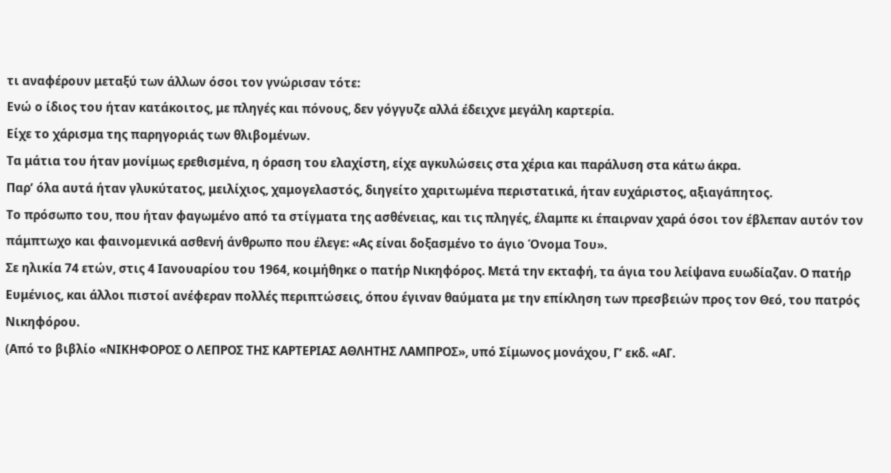τι αναφέρουν μεταξύ των άλλων όσοι τον γνώρισαν τότε:
Ενώ ο ίδιος του ήταν κατάκοιτος, με πληγές και πόνους, δεν γόγγυζε αλλά έδειχνε μεγάλη καρτερία.
Είχε το χάρισμα της παρηγοριάς των θλιβομένων.
Τα μάτια του ήταν μονίμως ερεθισμένα, η όραση του ελαχίστη, είχε αγκυλώσεις στα χέρια και παράλυση στα κάτω άκρα.
Παρ’ όλα αυτά ήταν γλυκύτατος, μειλίχιος, χαμογελαστός, διηγείτο χαριτωμένα περιστατικά, ήταν ευχάριστος, αξιαγάπητος.
Το πρόσωπο του, που ήταν φαγωμένο από τα στίγματα της ασθένειας, και τις πληγές, έλαμπε κι έπαιρναν χαρά όσοι τον έβλεπαν αυτόν τον πάμπτωχο και φαινομενικά ασθενή άνθρωπο που έλεγε: «Ας είναι δοξασμένο το άγιο Όνομα Του».
Σε ηλικία 74 ετών, στις 4 Ιανουαρίου του 1964, κοιμήθηκε ο πατήρ Νικηφόρος. Μετά την εκταφή, τα άγια του λείψανα ευωδίαζαν. Ο πατήρ Ευμένιος, και άλλοι πιστοί ανέφεραν πολλές περιπτώσεις, όπου έγιναν θαύματα με την επίκληση των πρεσβειών προς τον Θεό, του πατρός Νικηφόρου.
(Από το βιβλίο «ΝΙΚΗΦΟΡΟΣ Ο ΛΕΠΡΟΣ ΤΗΣ ΚΑΡΤΕΡΙΑΣ ΑΘΛΗΤΗΣ ΛΑΜΠΡΟΣ», υπό Σίμωνος μονάχου, Γ’ εκδ. «ΑΓ.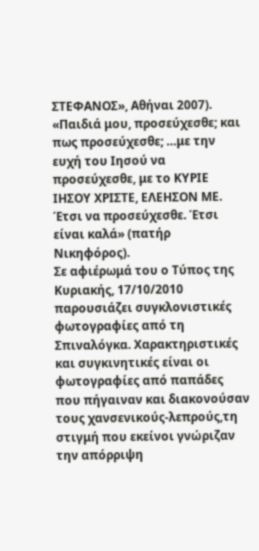ΣΤΕΦΑΝΟΣ», Αθήναι 2007).
«Παιδιά μου, προσεύχεσθε; και πως προσεύχεσθε; …με την ευχή του Ιησού να προσεύχεσθε, με το ΚΥΡΙΕ ΙΗΣΟΥ ΧΡΙΣΤΕ, ΕΛΕΗΣΟΝ ΜΕ. Έτσι να προσεύχεσθε. Έτσι είναι καλά» (πατήρ Νικηφόρος).
Σε αφιέρωμά του ο Τύπος της Κυριακής, 17/10/2010 παρουσιάζει συγκλονιστικές φωτογραφίες από τη Σπιναλόγκα. Χαρακτηριστικές και συγκινητικές είναι οι φωτογραφίες από παπάδες που πήγαιναν και διακονούσαν τους χανσενικούς-λεπρούς,τη στιγμή που εκείνοι γνώριζαν την απόρριψη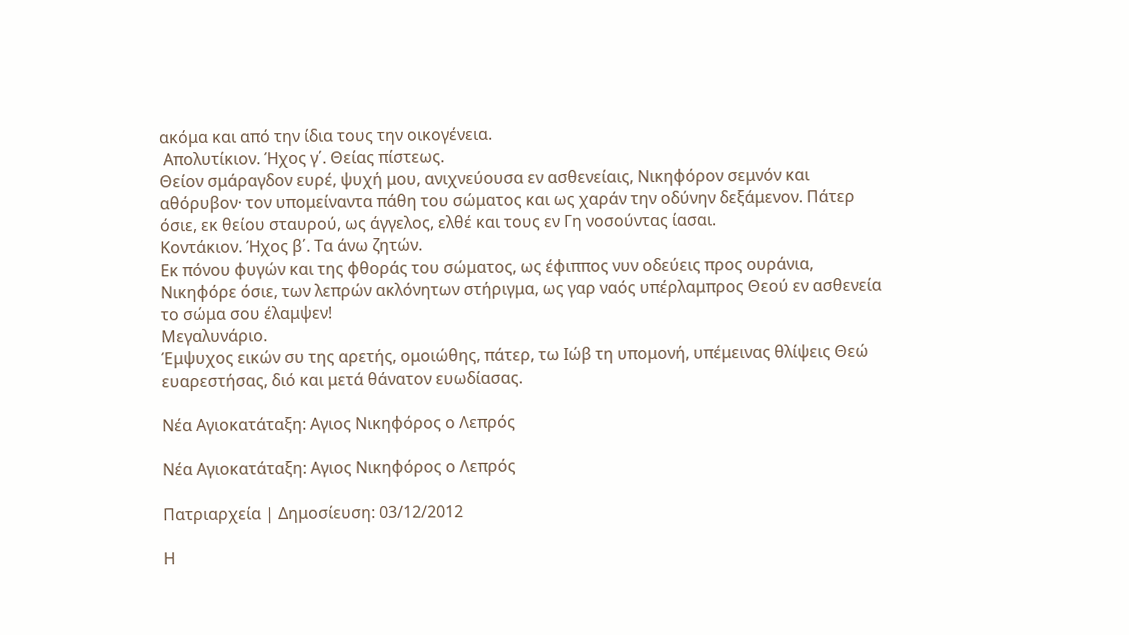ακόμα και από την ίδια τους την οικογένεια.
 Απολυτίκιον. Ήχος γ΄. Θείας πίστεως.
Θείον σμάραγδον ευρέ, ψυχή μου, ανιχνεύουσα εν ασθενείαις, Νικηφόρον σεμνόν και αθόρυβον· τον υπομείναντα πάθη του σώματος και ως χαράν την οδύνην δεξάμενον. Πάτερ όσιε, εκ θείου σταυρού, ως άγγελος, ελθέ και τους εν Γη νοσούντας ίασαι.
Κοντάκιον. Ήχος β΄. Τα άνω ζητών.
Εκ πόνου φυγών και της φθοράς του σώματος, ως έφιππος νυν οδεύεις προς ουράνια, Νικηφόρε όσιε, των λεπρών ακλόνητων στήριγμα, ως γαρ ναός υπέρλαμπρος Θεού εν ασθενεία το σώμα σου έλαμψεν!
Μεγαλυνάριο.
Έμψυχος εικών συ της αρετής, ομοιώθης, πάτερ, τω Ιώβ τη υπομονή, υπέμεινας θλίψεις Θεώ ευαρεστήσας, διό και μετά θάνατον ευωδίασας.

Νέα Αγιοκατάταξη: Αγιος Νικηφόρος ο Λεπρός

Νέα Αγιοκατάταξη: Αγιος Νικηφόρος ο Λεπρός

Πατριαρχεία | Δημοσίευση: 03/12/2012

Η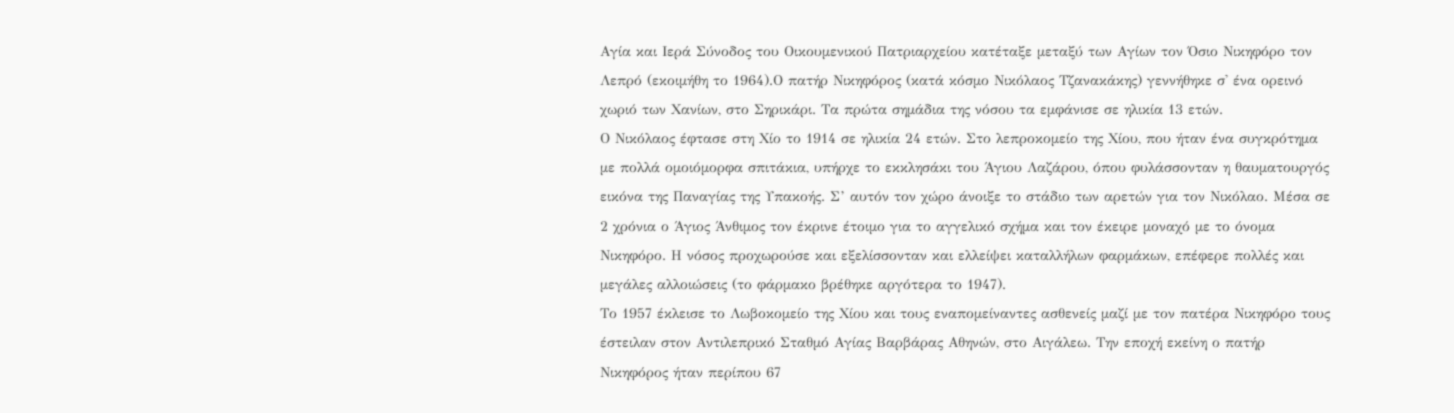Αγία και Ιερά Σύνοδος του Οικουμενικού Πατριαρχείου κατέταξε μεταξύ των Αγίων τον Όσιο Νικηφόρο τον Λεπρό (εκοιμήθη το 1964).Ο πατήρ Νικηφόρος (κατά κόσμο Νικόλαος Τζανακάκης) γεννήθηκε σ' ένα ορεινό χωριό των Χανίων, στο Σηρικάρι. Τα πρώτα σημάδια της νόσου τα εμφάνισε σε ηλικία 13 ετών.
Ο Νικόλαος έφτασε στη Χίο το 1914 σε ηλικία 24 ετών. Στο λεπροκομείο της Χίου, που ήταν ένα συγκρότημα με πολλά ομοιόμορφα σπιτάκια, υπήρχε το εκκλησάκι του Άγιου Λαζάρου, όπου φυλάσσονταν η θαυματουργός εικόνα της Παναγίας της Υπακοής. Σ’ αυτόν τον χώρο άνοιξε το στάδιο των αρετών για τον Νικόλαο. Μέσα σε 2 χρόνια ο Άγιος Άνθιμος τον έκρινε έτοιμο για το αγγελικό σχήμα και τον έκειρε μοναχό με το όνομα Νικηφόρο. Η νόσος προχωρούσε και εξελίσσονταν και ελλείψει καταλλήλων φαρμάκων, επέφερε πολλές και μεγάλες αλλοιώσεις (το φάρμακο βρέθηκε αργότερα το 1947).
Το 1957 έκλεισε το Λωβοκομείο της Χίου και τους εναπομείναντες ασθενείς μαζί με τον πατέρα Νικηφόρο τους έστειλαν στον Αντιλεπρικό Σταθμό Αγίας Βαρβάρας Αθηνών, στο Αιγάλεω. Την εποχή εκείνη ο πατήρ Νικηφόρος ήταν περίπου 67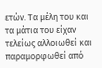ετών. Τα μέλη του και τα μάτια του είχαν τελείως αλλοιωθεί και παραμορφωθεί από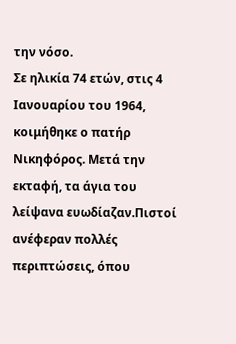την νόσο.
Σε ηλικία 74 ετών, στις 4 Ιανουαρίου του 1964, κοιμήθηκε ο πατήρ Νικηφόρος. Μετά την εκταφή, τα άγια του λείψανα ευωδίαζαν.Πιστοί ανέφεραν πολλές περιπτώσεις, όπου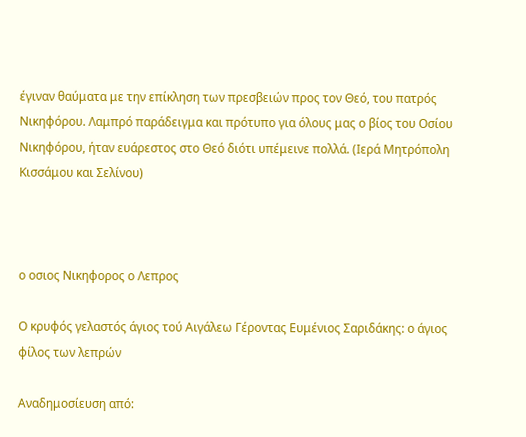έγιναν θαύματα με την επίκληση των πρεσβειών προς τον Θεό, του πατρός Νικηφόρου. Λαμπρό παράδειγμα και πρότυπο για όλους μας ο βίος του Οσίου Νικηφόρου, ήταν ευάρεστος στο Θεό διότι υπέμεινε πολλά. (Ιερά Μητρόπολη Κισσάμου και Σελίνου)



ο οσιος Νικηφορος ο Λεπρος

Ο κρυφός γελαστός άγιος τού Αιγάλεω Γέροντας Ευμένιος Σαριδάκης: ο άγιος φίλος των λεπρών

Αναδημοσίευση από: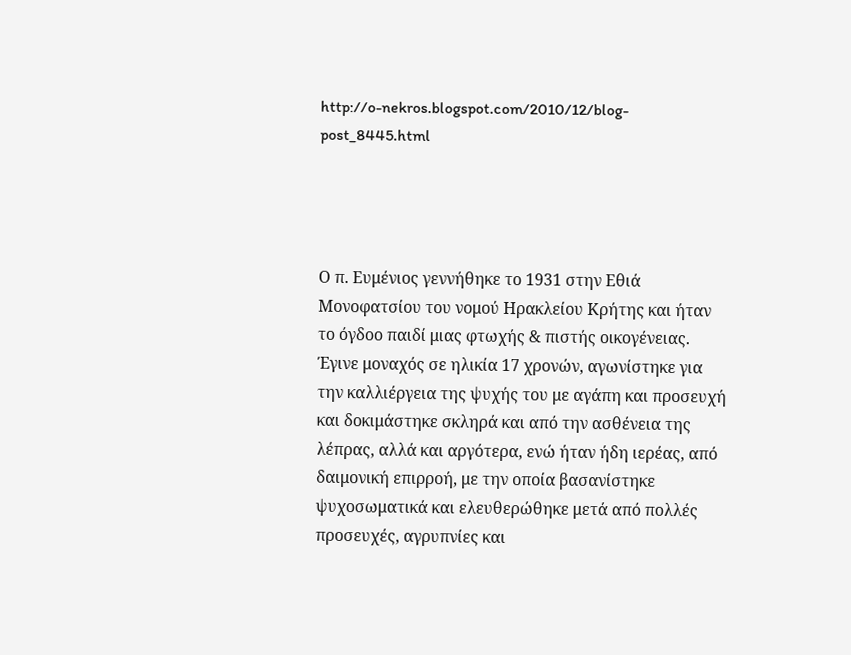http://o-nekros.blogspot.com/2010/12/blog-post_8445.html




Ο π. Ευμένιος γεννήθηκε το 1931 στην Εθιά Μονοφατσίου του νομού Ηρακλείου Κρήτης και ήταν το όγδοο παιδί μιας φτωχής & πιστής οικογένειας. Έγινε μοναχός σε ηλικία 17 χρονών, αγωνίστηκε για την καλλιέργεια της ψυχής του με αγάπη και προσευχή και δοκιμάστηκε σκληρά και από την ασθένεια της λέπρας, αλλά και αργότερα, ενώ ήταν ήδη ιερέας, από δαιμονική επιρροή, με την οποία βασανίστηκε ψυχοσωματικά και ελευθερώθηκε μετά από πολλές προσευχές, αγρυπνίες και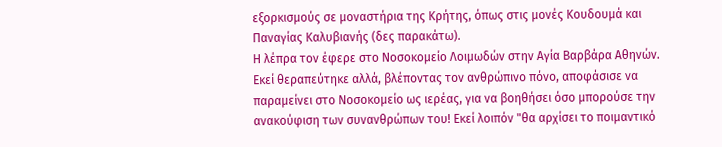εξορκισμούς σε μοναστήρια της Κρήτης, όπως στις μονές Κουδουμά και Παναγίας Καλυβιανής (δες παρακάτω).
Η λέπρα τον έφερε στο Νοσοκομείο Λοιμωδών στην Αγία Βαρβάρα Αθηνών. Εκεί θεραπεύτηκε αλλά, βλέποντας τον ανθρώπινο πόνο, αποφάσισε να παραμείνει στο Νοσοκομείο ως ιερέας, για να βοηθήσει όσο μπορούσε την ανακούφιση των συνανθρώπων του! Εκεί λοιπόν "θα αρχίσει το ποιμαντικό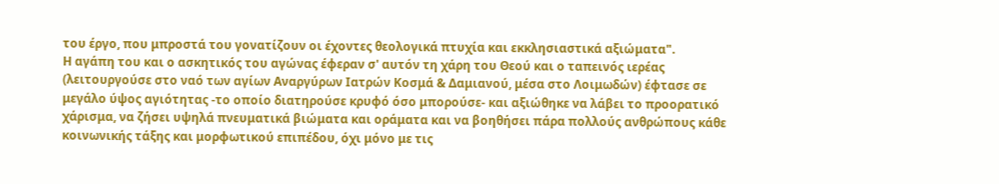του έργο, που μπροστά του γονατίζουν οι έχοντες θεολογικά πτυχία και εκκλησιαστικά αξιώματα".
Η αγάπη του και ο ασκητικός του αγώνας έφεραν σ' αυτόν τη χάρη του Θεού και ο ταπεινός ιερέας (λειτουργούσε στο ναό των αγίων Αναργύρων Ιατρών Κοσμά & Δαμιανού, μέσα στο Λοιμωδών) έφτασε σε μεγάλο ύψος αγιότητας -το οποίο διατηρούσε κρυφό όσο μπορούσε- και αξιώθηκε να λάβει το προορατικό χάρισμα, να ζήσει υψηλά πνευματικά βιώματα και οράματα και να βοηθήσει πάρα πολλούς ανθρώπους κάθε κοινωνικής τάξης και μορφωτικού επιπέδου, όχι μόνο με τις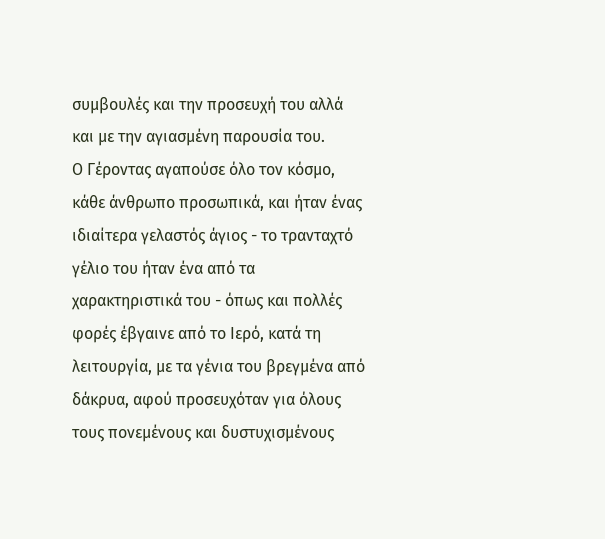συμβουλές και την προσευχή του αλλά και με την αγιασμένη παρουσία του.
Ο Γέροντας αγαπούσε όλο τον κόσμο, κάθε άνθρωπο προσωπικά, και ήταν ένας ιδιαίτερα γελαστός άγιος - το τρανταχτό γέλιο του ήταν ένα από τα χαρακτηριστικά του - όπως και πολλές φορές έβγαινε από το Ιερό, κατά τη λειτουργία, με τα γένια του βρεγμένα από δάκρυα, αφού προσευχόταν για όλους τους πονεμένους και δυστυχισμένους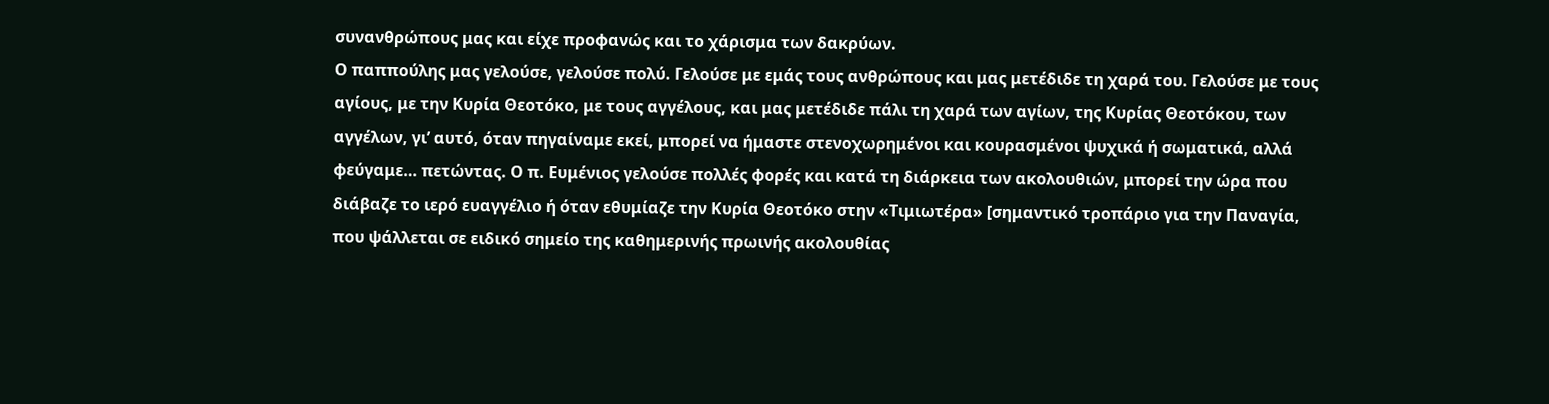συνανθρώπους μας και είχε προφανώς και το χάρισμα των δακρύων.
Ο παππούλης μας γελούσε, γελούσε πολύ. Γελούσε με εμάς τους ανθρώπους και μας μετέδιδε τη χαρά του. Γελούσε με τους αγίους, με την Κυρία Θεοτόκο, με τους αγγέλους, και μας μετέδιδε πάλι τη χαρά των αγίων, της Κυρίας Θεοτόκου, των αγγέλων, γι’ αυτό, όταν πηγαίναμε εκεί, μπορεί να ήμαστε στενοχωρημένοι και κουρασμένοι ψυχικά ή σωματικά, αλλά φεύγαμε… πετώντας. Ο π. Ευμένιος γελούσε πολλές φορές και κατά τη διάρκεια των ακολουθιών, μπορεί την ώρα που διάβαζε το ιερό ευαγγέλιο ή όταν εθυμίαζε την Κυρία Θεοτόκο στην «Τιμιωτέρα» [σημαντικό τροπάριο για την Παναγία, που ψάλλεται σε ειδικό σημείο της καθημερινής πρωινής ακολουθίας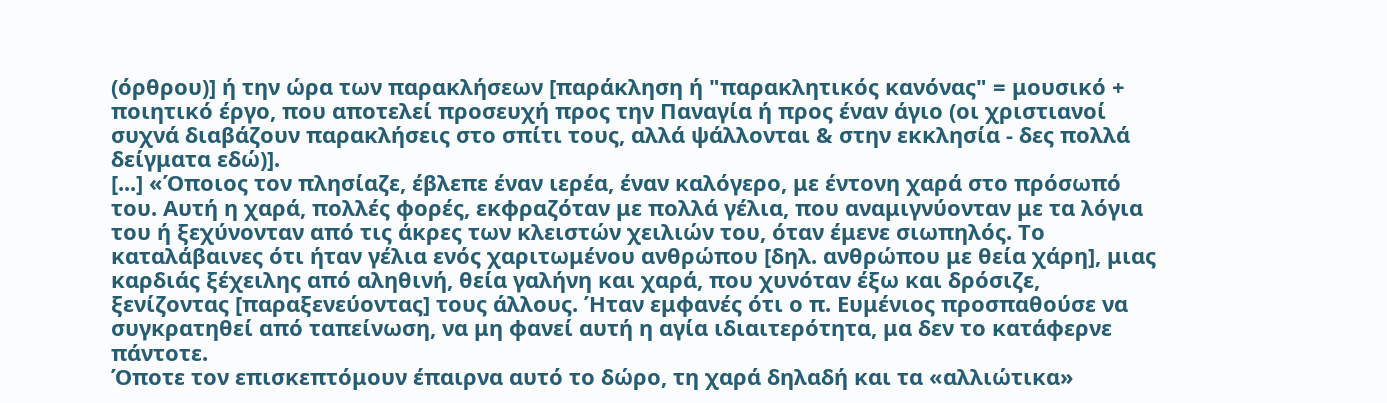(όρθρου)] ή την ώρα των παρακλήσεων [παράκληση ή "παρακλητικός κανόνας" = μουσικό + ποιητικό έργο, που αποτελεί προσευχή προς την Παναγία ή προς έναν άγιο (οι χριστιανοί συχνά διαβάζουν παρακλήσεις στο σπίτι τους, αλλά ψάλλονται & στην εκκλησία - δες πολλά δείγματα εδώ)].
[...] «Όποιος τον πλησίαζε, έβλεπε έναν ιερέα, έναν καλόγερο, με έντονη χαρά στο πρόσωπό του. Αυτή η χαρά, πολλές φορές, εκφραζόταν με πολλά γέλια, που αναμιγνύονταν με τα λόγια του ή ξεχύνονταν από τις άκρες των κλειστών χειλιών του, όταν έμενε σιωπηλός. Το καταλάβαινες ότι ήταν γέλια ενός χαριτωμένου ανθρώπου [δηλ. ανθρώπου με θεία χάρη], μιας καρδιάς ξέχειλης από αληθινή, θεία γαλήνη και χαρά, που χυνόταν έξω και δρόσιζε, ξενίζοντας [παραξενεύοντας] τους άλλους. Ήταν εμφανές ότι ο π. Ευμένιος προσπαθούσε να συγκρατηθεί από ταπείνωση, να μη φανεί αυτή η αγία ιδιαιτερότητα, μα δεν το κατάφερνε πάντοτε.
Όποτε τον επισκεπτόμουν έπαιρνα αυτό το δώρο, τη χαρά δηλαδή και τα «αλλιώτικα»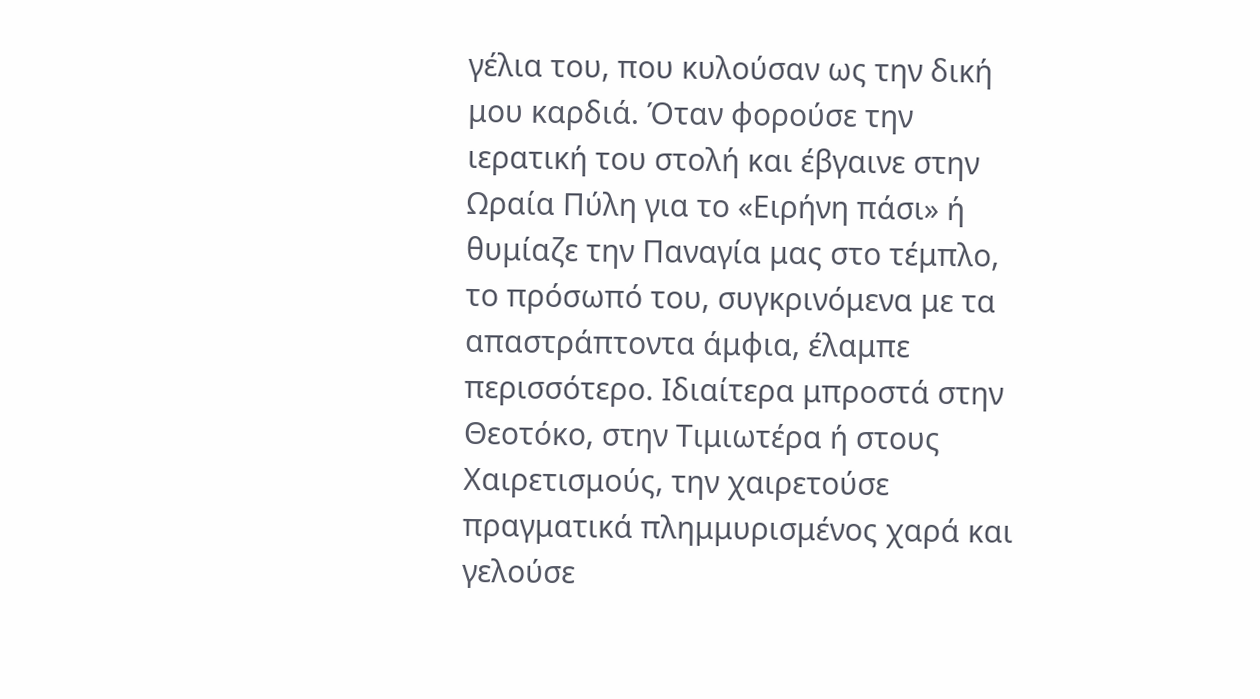γέλια του, που κυλούσαν ως την δική μου καρδιά. Όταν φορούσε την ιερατική του στολή και έβγαινε στην Ωραία Πύλη για το «Ειρήνη πάσι» ή θυμίαζε την Παναγία μας στο τέμπλο, το πρόσωπό του, συγκρινόμενα με τα απαστράπτοντα άμφια, έλαμπε περισσότερο. Ιδιαίτερα μπροστά στην Θεοτόκο, στην Τιμιωτέρα ή στους Χαιρετισμούς, την χαιρετούσε πραγματικά πλημμυρισμένος χαρά και γελούσε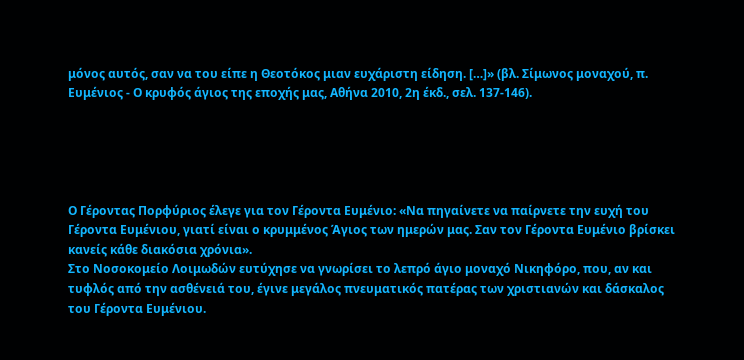μόνος αυτός, σαν να του είπε η Θεοτόκος μιαν ευχάριστη είδηση. […]» (βλ. Σίμωνος μοναχού, π. Ευμένιος - Ο κρυφός άγιος της εποχής μας, Αθήνα 2010, 2η έκδ., σελ. 137-146).





Ο Γέροντας Πορφύριος έλεγε για τον Γέροντα Ευμένιο: «Να πηγαίνετε να παίρνετε την ευχή του Γέροντα Ευμένιου, γιατί είναι ο κρυμμένος Άγιος των ημερών μας. Σαν τον Γέροντα Ευμένιο βρίσκει κανείς κάθε διακόσια χρόνια».
Στο Νοσοκομείο Λοιμωδών ευτύχησε να γνωρίσει το λεπρό άγιο μοναχό Νικηφόρο, που, αν και τυφλός από την ασθένειά του, έγινε μεγάλος πνευματικός πατέρας των χριστιανών και δάσκαλος του Γέροντα Ευμένιου.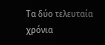Τα δύο τελευταία χρόνια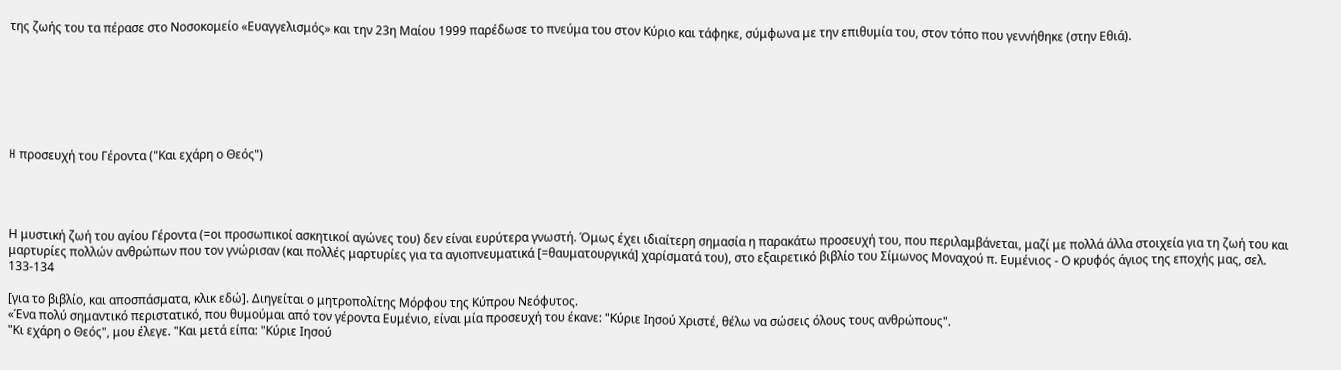της ζωής του τα πέρασε στο Νοσοκομείο «Ευαγγελισμός» και την 23η Μαίου 1999 παρέδωσε το πνεύμα του στον Κύριο και τάφηκε, σύμφωνα με την επιθυμία του, στον τόπο που γεννήθηκε (στην Εθιά).







H προσευχή του Γέροντα ("Και εχάρη ο Θεός")




Η μυστική ζωή του αγίου Γέροντα (=οι προσωπικοί ασκητικοί αγώνες του) δεν είναι ευρύτερα γνωστή. Όμως έχει ιδιαίτερη σημασία η παρακάτω προσευχή του, που περιλαμβάνεται, μαζί με πολλά άλλα στοιχεία για τη ζωή του και μαρτυρίες πολλών ανθρώπων που τον γνώρισαν (και πολλές μαρτυρίες για τα αγιοπνευματικά [=θαυματουργικά] χαρίσματά του), στο εξαιρετικό βιβλίο του Σίμωνος Μοναχού π. Ευμένιος - Ο κρυφός άγιος της εποχής μας, σελ. 133-134

[για το βιβλίο, και αποσπάσματα, κλικ εδώ]. Διηγείται ο μητροπολίτης Μόρφου της Κύπρου Νεόφυτος.
«Ένα πολύ σημαντικό περιστατικό, που θυμούμαι από τον γέροντα Ευμένιο, είναι μία προσευχή του έκανε: "Κύριε Ιησού Χριστέ, θέλω να σώσεις όλους τους ανθρώπους".
"Κι εχάρη ο Θεός", μου έλεγε. "Και μετά είπα: "Κύριε Ιησού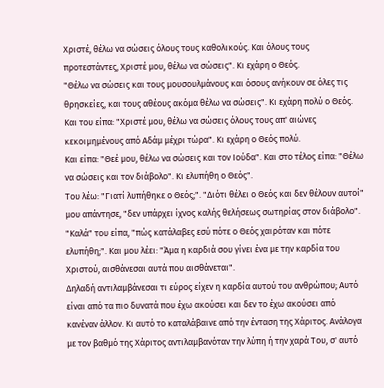Χριστέ, θέλω να σώσεις όλους τους καθολικούς. Και όλους τους προτεστάντες, Χριστέ μου, θέλω να σώσεις". Κι εχάρη ο Θεός.
"Θέλω να σώσεις και τους μουσουλμάνους και όσους ανήκουν σε όλες τις θρησκείες, και τους αθέους ακόμα θέλω να σώσεις". Κι εχάρη πολύ ο Θεός.
Και του είπα: "Χριστέ μου, θέλω να σώσεις όλους τους απ' αιώνες κεκοιμημένους από Αδάμ μέχρι τώρα". Κι εχάρη ο Θεός πολύ.
Και είπα: "Θεέ μου, θέλω να σώσεις και τον Ιούδα". Και στο τέλος είπα: "Θέλω να σώσεις και τον διάβολο". Κι ελυπήθη ο Θεός".
Του λέω: "Γιατί λυπήθηκε ο Θεός;". "Διότι θέλει ο Θεός και δεν θέλουν αυτοί" μου απάντησε, "δεν υπάρχει ίχνος καλής θελήσεως σωτηρίας στον διάβολο".
"Καλά" του είπα, "πώς κατάλαβες εσύ πότε ο Θεός χαιρόταν και πότε ελυπήθη;". Και μου λέει: "Άμα η καρδιά σου γίνει ένα με την καρδία του Χριστού, αισθάνεσαι αυτά που αισθάνεται".
Δηλαδή αντιλαμβάνεσαι τι εύρος είχεν η καρδία αυτού του ανθρώπου; Αυτό είναι από τα πιο δυνατά που έχω ακούσει και δεν το έχω ακούσει από κανέναν άλλον. Κι αυτό το καταλάβαινε από την ένταση της Χάριτος. Ανάλογα με τον βαθμό της Χάριτος αντιλαμβανόταν την λύπη ή την χαρά Του, σ' αυτό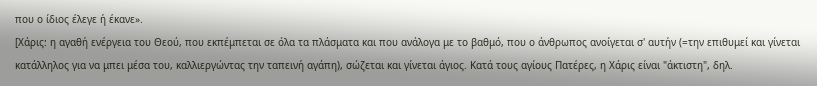που ο ίδιος έλεγε ή έκανε».
[Χάρις: η αγαθή ενέργεια του Θεού, που εκπέμπεται σε όλα τα πλάσματα και που ανάλογα με το βαθμό, που ο άνθρωπος ανοίγεται σ' αυτήν (=την επιθυμεί και γίνεται κατάλληλος για να μπει μέσα του, καλλιεργώντας την ταπεινή αγάπη), σώζεται και γίνεται άγιος. Κατά τους αγίους Πατέρες, η Χάρις είναι "άκτιστη", δηλ.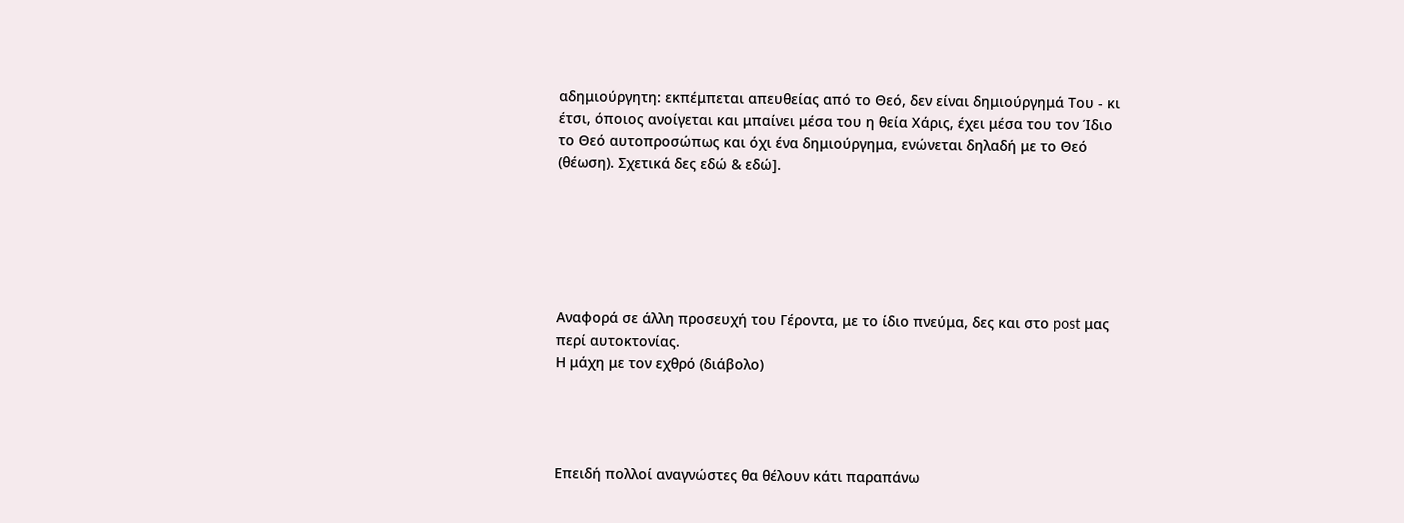αδημιούργητη: εκπέμπεται απευθείας από το Θεό, δεν είναι δημιούργημά Του - κι έτσι, όποιος ανοίγεται και μπαίνει μέσα του η θεία Χάρις, έχει μέσα του τον Ίδιο το Θεό αυτοπροσώπως και όχι ένα δημιούργημα, ενώνεται δηλαδή με το Θεό (θέωση). Σχετικά δες εδώ & εδώ].






Αναφορά σε άλλη προσευχή του Γέροντα, με το ίδιο πνεύμα, δες και στο post μας περί αυτοκτονίας.
Η μάχη με τον εχθρό (διάβολο)




Επειδή πολλοί αναγνώστες θα θέλουν κάτι παραπάνω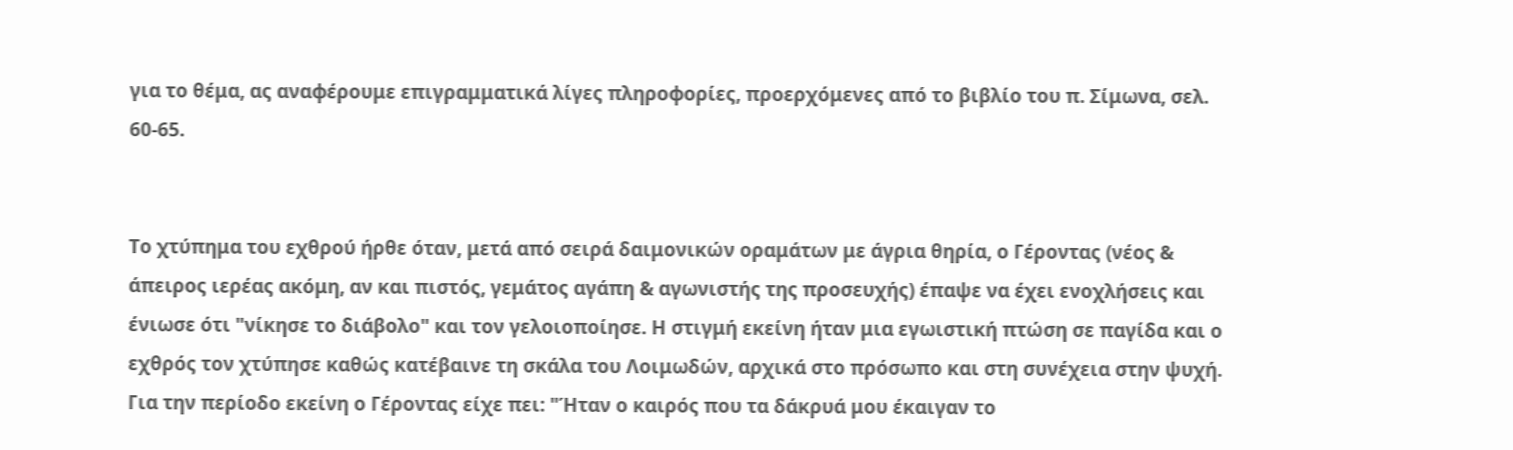για το θέμα, ας αναφέρουμε επιγραμματικά λίγες πληροφορίες, προερχόμενες από το βιβλίο του π. Σίμωνα, σελ. 60-65.


Το χτύπημα του εχθρού ήρθε όταν, μετά από σειρά δαιμονικών οραμάτων με άγρια θηρία, ο Γέροντας (νέος & άπειρος ιερέας ακόμη, αν και πιστός, γεμάτος αγάπη & αγωνιστής της προσευχής) έπαψε να έχει ενοχλήσεις και ένιωσε ότι "νίκησε το διάβολο" και τον γελοιοποίησε. Η στιγμή εκείνη ήταν μια εγωιστική πτώση σε παγίδα και ο εχθρός τον χτύπησε καθώς κατέβαινε τη σκάλα του Λοιμωδών, αρχικά στο πρόσωπο και στη συνέχεια στην ψυχή. Για την περίοδο εκείνη ο Γέροντας είχε πει: "Ήταν ο καιρός που τα δάκρυά μου έκαιγαν το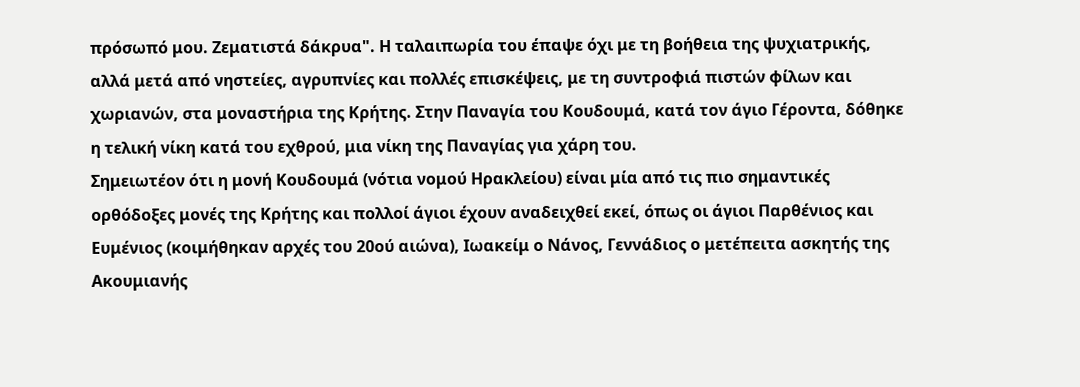πρόσωπό μου. Ζεματιστά δάκρυα". Η ταλαιπωρία του έπαψε όχι με τη βοήθεια της ψυχιατρικής, αλλά μετά από νηστείες, αγρυπνίες και πολλές επισκέψεις, με τη συντροφιά πιστών φίλων και χωριανών, στα μοναστήρια της Κρήτης. Στην Παναγία του Κουδουμά, κατά τον άγιο Γέροντα, δόθηκε η τελική νίκη κατά του εχθρού, μια νίκη της Παναγίας για χάρη του.
Σημειωτέον ότι η μονή Κουδουμά (νότια νομού Ηρακλείου) είναι μία από τις πιο σημαντικές ορθόδοξες μονές της Κρήτης και πολλοί άγιοι έχουν αναδειχθεί εκεί, όπως οι άγιοι Παρθένιος και Ευμένιος (κοιμήθηκαν αρχές του 20ού αιώνα), Ιωακείμ ο Νάνος, Γεννάδιος ο μετέπειτα ασκητής της Ακουμιανής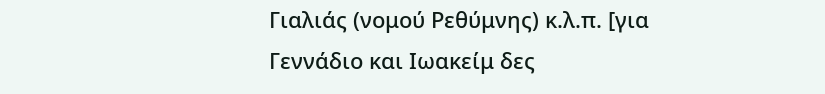Γιαλιάς (νομού Ρεθύμνης) κ.λ.π. [για Γεννάδιο και Ιωακείμ δες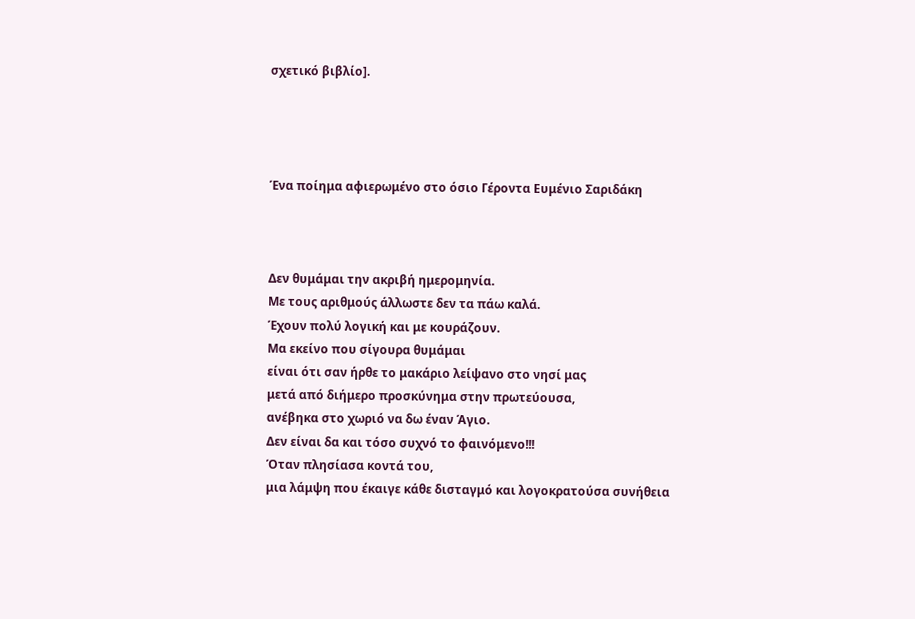σχετικό βιβλίο].




Ένα ποίημα αφιερωμένο στο όσιο Γέροντα Ευμένιο Σαριδάκη



Δεν θυμάμαι την ακριβή ημερομηνία.
Με τους αριθμούς άλλωστε δεν τα πάω καλά.
Έχουν πολύ λογική και με κουράζουν.
Μα εκείνο που σίγουρα θυμάμαι
είναι ότι σαν ήρθε το μακάριο λείψανο στο νησί μας
μετά από διήμερο προσκύνημα στην πρωτεύουσα,
ανέβηκα στο χωριό να δω έναν Άγιο.
Δεν είναι δα και τόσο συχνό το φαινόμενο!!!
Όταν πλησίασα κοντά του,
μια λάμψη που έκαιγε κάθε δισταγμό και λογοκρατούσα συνήθεια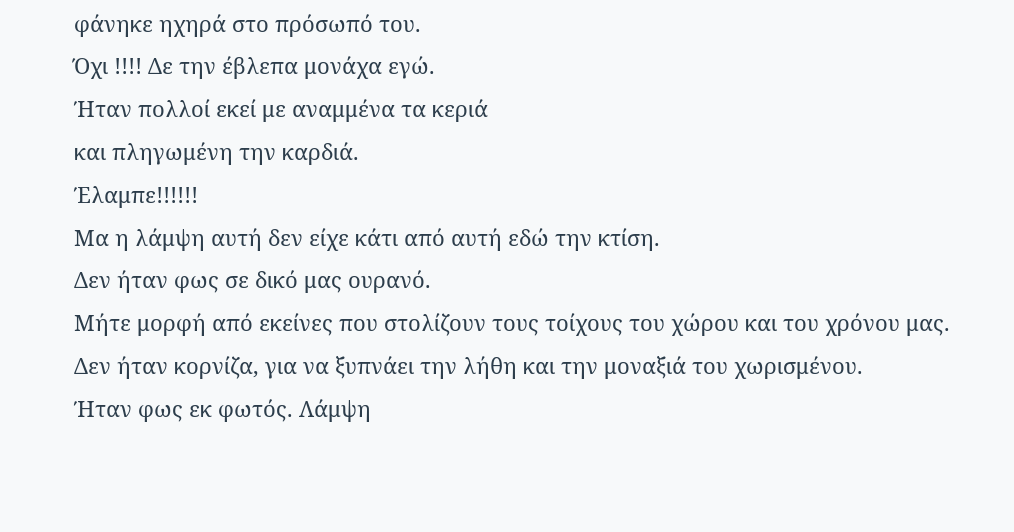φάνηκε ηχηρά στο πρόσωπό του.
Όχι !!!! Δε την έβλεπα μονάχα εγώ.
Ήταν πολλοί εκεί με αναμμένα τα κεριά
και πληγωμένη την καρδιά.
Έλαμπε!!!!!!
Μα η λάμψη αυτή δεν είχε κάτι από αυτή εδώ την κτίση.
Δεν ήταν φως σε δικό μας ουρανό.
Μήτε μορφή από εκείνες που στολίζουν τους τοίχους του χώρου και του χρόνου μας.
Δεν ήταν κορνίζα, για να ξυπνάει την λήθη και την μοναξιά του χωρισμένου.
Ήταν φως εκ φωτός. Λάμψη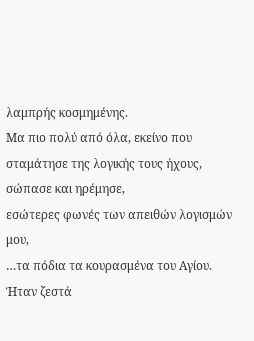λαμπρής κοσμημένης.
Μα πιο πολύ από όλα, εκείνο που σταμάτησε της λογικής τους ήχους,
σώπασε και ηρέμησε,
εσώτερες φωνές των απειθών λογισμών μου,
…τα πόδια τα κουρασμένα του Αγίου.
Ήταν ζεστά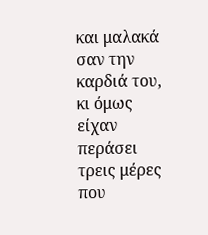και μαλακά σαν την καρδιά του,
κι όμως είχαν περάσει τρεις μέρες που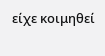είχε κοιμηθεί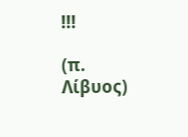!!!

(π. Λίβυος)